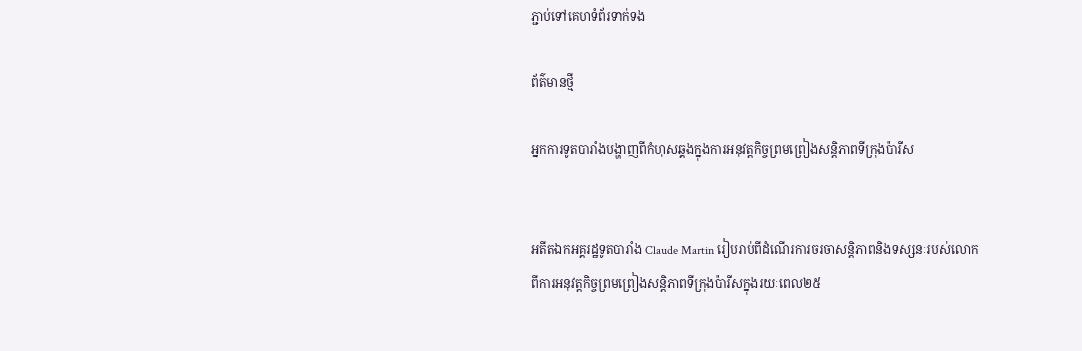ភ្ជាប់ទៅគេហទំព័រទាក់ទង

ព័ត៌មានថ្មី

អ្នកការទូតបារាំងបង្ហាញពីកំហុសឆ្គងក្នុងការអនុវត្តកិច្ចព្រមព្រៀងសន្តិភាពទីក្រុងប៉ារីស


អតីតឯកអគ្គរដ្ឋទូតបារាំង Claude Martin រៀបរាប់ពីដំណើរការចរចាសន្តិភាពនិងទស្សនៈរបស់លោកពីការអនុវត្តកិច្ចព្រមព្រៀងសន្តិភាពទីក្រុងប៉ារីសក្នុងរយៈពេល២៥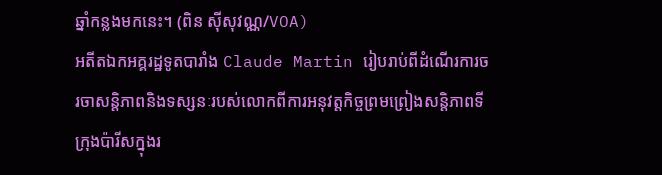ឆ្នាំកន្លងមកនេះ។ (ពិន ស៊ីសុវណ្ណ/VOA)
អតីតឯកអគ្គរដ្ឋទូតបារាំង Claude Martin រៀបរាប់ពីដំណើរការចរចាសន្តិភាពនិងទស្សនៈរបស់លោកពីការអនុវត្តកិច្ចព្រមព្រៀងសន្តិភាពទីក្រុងប៉ារីសក្នុងរ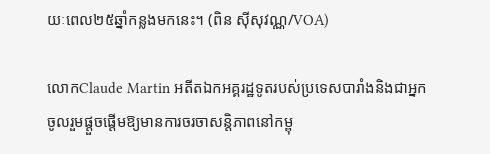យៈពេល២៥ឆ្នាំកន្លងមកនេះ។ (ពិន ស៊ីសុវណ្ណ/VOA)

លោកClaude Martin អតីតឯកអគ្គរដ្ឋទូតរបស់ប្រទេសបារាំងនិងជាអ្នកចូលរួមផ្តួចផ្តើមឱ្យមានការចរចាសន្តិភាពនៅកម្ពុ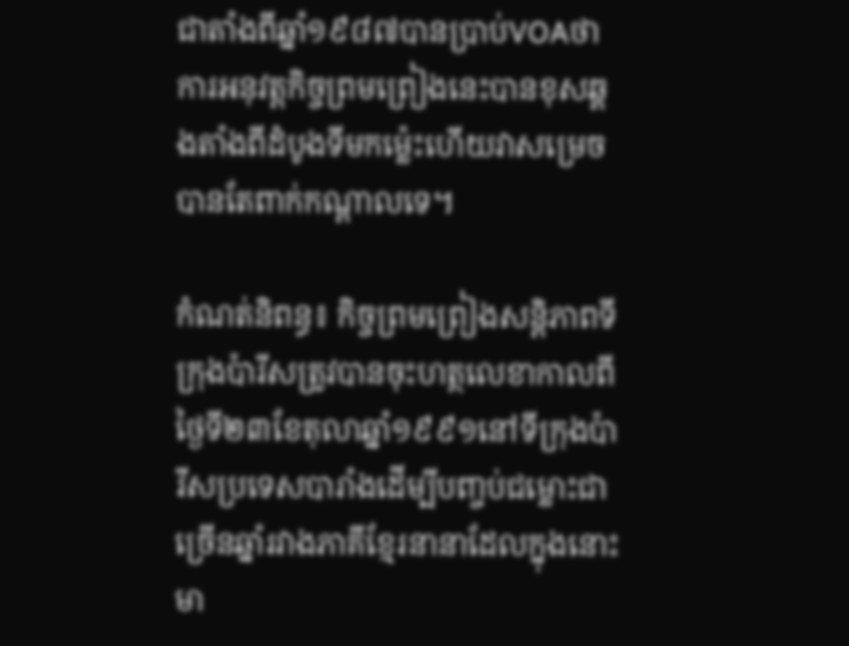ជាតាំងពីឆ្នាំ១៩៨៧បានប្រាប់VOAថាការអនុវត្តកិច្ចព្រមព្រៀងនេះបានខុសឆ្គងតាំងពីដំបូងទីមកម្ល៉េះហើយវាសម្រេចបានតែពាក់កណ្តាលទេ។

កំណត់និពន្ធ៖ កិច្ចព្រមព្រៀងសន្តិភាពទីក្រុងប៉ារីសត្រូវបានចុះហត្ថលេខាកាលពីថ្ងៃទី២៣ខែតុលាឆ្នាំ១៩៩១នៅទីក្រុងប៉ារីសប្រទេសបារាំងដើម្បីបញ្ចប់ជម្លោះជាច្រើនឆ្នាំរវាងភាគីខ្មែរនានាដែលក្នុងនោះមា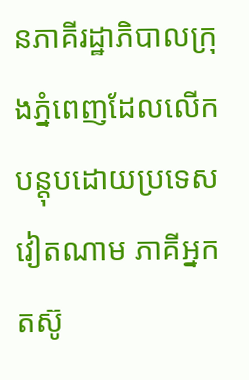នភាគីរដ្ឋាភិបាលក្រុងភ្នំពេញដែលលើកបន្តុបដោយប្រទេសវៀតណាម ភាគីអ្នកតស៊ូ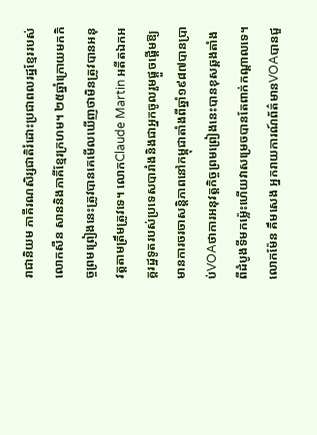រាជានិយម ភាគីរណសិរ្សជាតិរំដោះប្រជាពលរដ្ឋខ្មែររបស់លោកសឺន សាននិងភាគីខ្មែរក្រហម។ ២៥ឆ្នាំក្រោយមកកិច្ចព្រមព្រៀងនេះត្រូវបានគេមើលឃើញថាមិនត្រូវបានអនុវត្តតាមត្រឹមត្រូវទេ។ លោកClaude Martin អតីតឯកអគ្គរដ្ឋទូតរបស់ប្រទេសបារាំងនិងជាអ្នកចូលរួមផ្តួចផ្តើមឱ្យមានការចរចាសន្តិភាពនៅកម្ពុជាតាំងពីឆ្នាំ១៩៨៧បានប្រាប់VOAថាការអនុវត្តកិច្ចព្រមព្រៀងនេះបានខុសឆ្គងតាំងពីដំបូងទីមកម្ល៉េះហើយវាសម្រេចបានតែពាក់កណ្តាលទេ។ លោកម៉ែន គឹមសេង អ្នករាយការណ៍ព័ត៌មានVOAបានជួ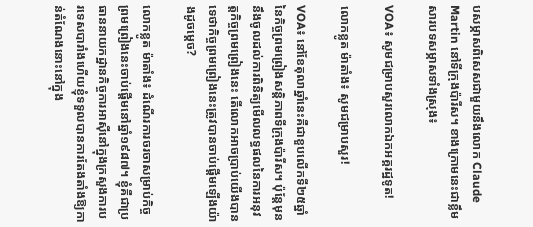បសម្ភាសពិសេសជាមួយនឹងលោក Claude Martin នៅទីក្រុងប៉ារីស។ ខាងក្រោមនេះជាខ្លឹមសារបទសម្ភាសទាំងស្រុង៖

VOA៖ សូមជម្រាបសួរលោកឯកអគ្គរដ្ឋទូត!

លោកខ្លូត ម៉ាតាំង៖ សូមជម្រាបសួរ!

VOA៖ នៅខែតុលាឆ្នាំនេះគឺជាខួបលើកទី២៥ឆ្នាំនៃកិច្ចព្រមព្រៀងសន្តិភាពទីក្រុងប៉ារីស។ ប៉ុន្តែមុននឹងចូលដល់ការពិនិត្យមើលលទ្ធផលនៃការអនុវត្តកិច្ចព្រមព្រៀងនេះ តើលោកអាចប្រាប់យើងបានទេថាកិច្ចព្រមព្រៀងនេះត្រូវបានចាប់ផ្តើមឡើងយ៉ាងដូចម្តេច?

លោកខ្លូត ម៉ាតាំង៖ ដំណើរការចរចាសម្រាប់កិច្ចព្រមព្រៀងនេះចាប់ផ្តើមនៅឆ្នាំ១៩៨៧។ ខ្ញុំគឺជាប្រធាននាយកដ្ឋានកិច្ចការអាស៊ីនៅក្នុងក្រសួងការបរទេសបារាំងហើយខ្ញុំទទួលបានការតែងតាំងឱ្យកាន់តំណែងនោះនៅក្នុង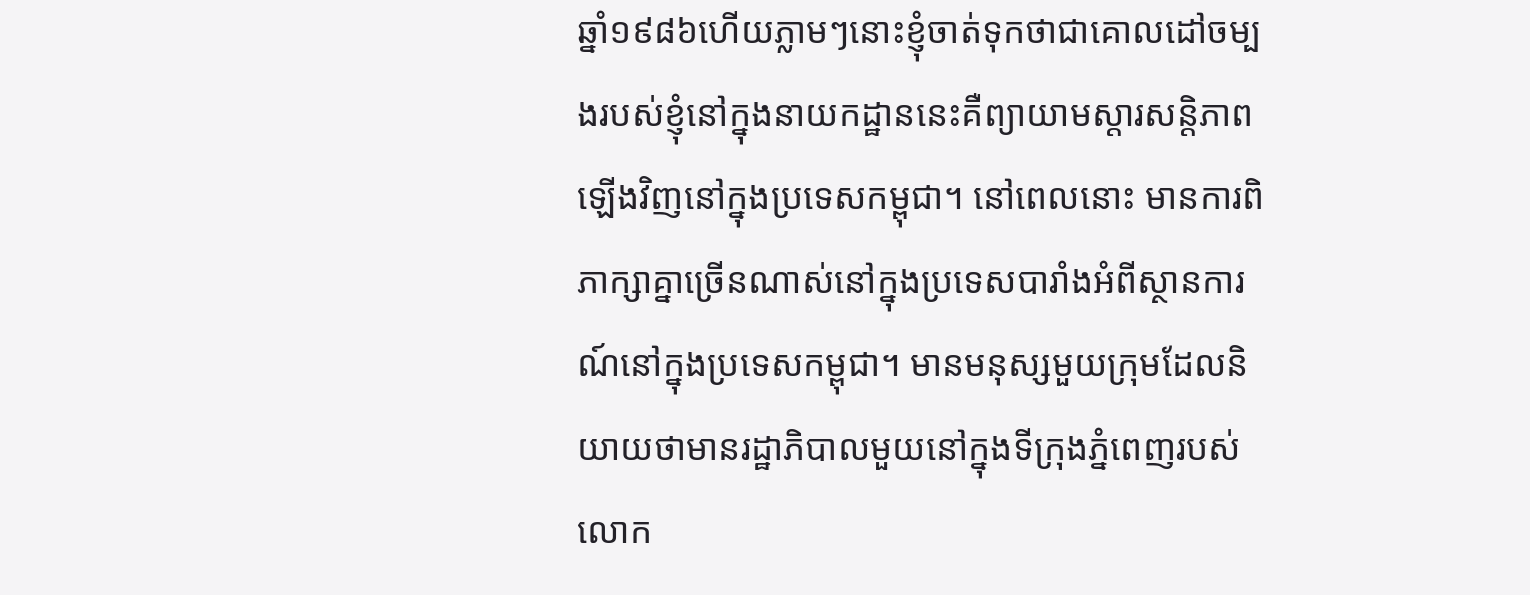ឆ្នាំ១៩៨៦ហើយភ្លាមៗនោះខ្ញុំចាត់ទុកថាជាគោលដៅចម្បងរបស់ខ្ញុំនៅក្នុងនាយកដ្ឋាននេះគឺព្យាយាមស្តារសន្តិភាពឡើងវិញនៅក្នុងប្រទេសកម្ពុជា។ នៅពេលនោះ មានការពិភាក្សាគ្នាច្រើនណាស់នៅក្នុងប្រទេសបារាំងអំពីស្ថានការណ៍នៅក្នុងប្រទេសកម្ពុជា។ មានមនុស្សមួយក្រុមដែលនិយាយថាមានរដ្ឋាភិបាលមួយនៅក្នុងទីក្រុងភ្នំពេញរបស់លោក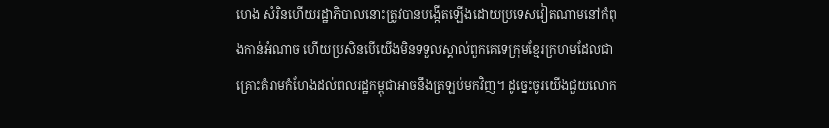ហេង សំរិនហើយរដ្ឋាភិបាលនោះត្រូវបានបង្កើតឡើងដោយប្រទេសវៀតណាមនៅកំពុងកាន់អំណាច ហើយប្រសិនបើយើងមិនទទួលស្គាល់ពួកគេទេក្រុមខ្មែរក្រហមដែលជាគ្រោះគំរាមកំហែងដល់ពលរដ្ឋកម្ពុជាអាចនឹងត្រឡប់មកវិញ។ ដូច្នេះចូរយើងជួយលោក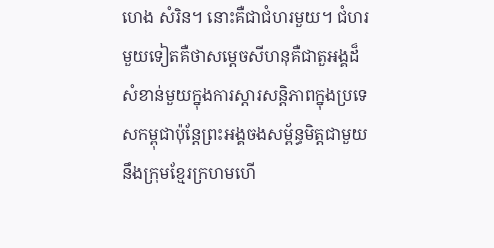ហេង សំរិន។ នោះគឺជាជំហរមួយ។ ជំហរមួយទៀតគឺថាសម្តេចសីហនុគឺជាតួអង្គដ៏សំខាន់មួយក្នុងការស្តារសន្តិភាពក្នុងប្រទេសកម្ពុជាប៉ុន្តែព្រះអង្គចងសម្ព័ន្ធមិត្តជាមួយនឹងក្រុមខ្មែរក្រហមហើ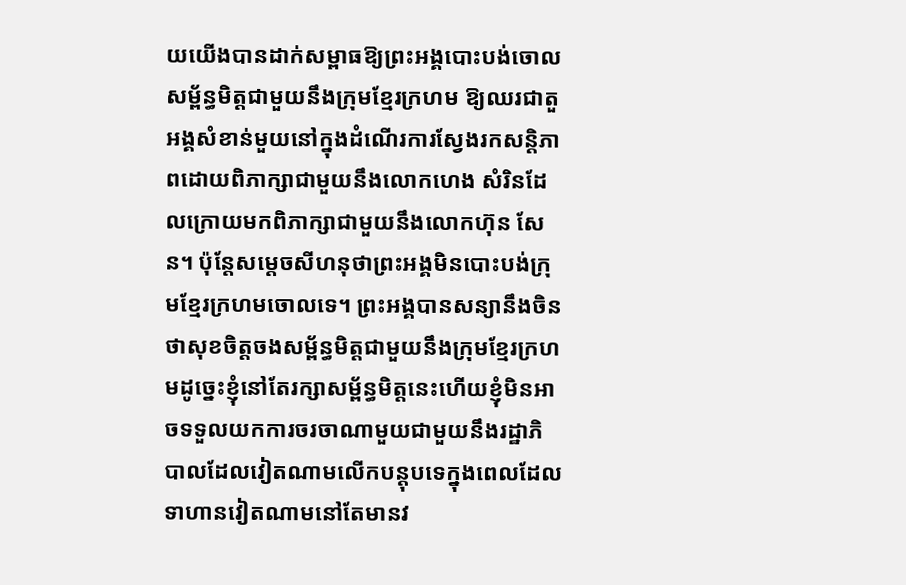យយើងបានដាក់សម្ពាធឱ្យព្រះអង្គបោះបង់ចោលសម្ព័ន្ធមិត្តជាមួយនឹងក្រុមខ្មែរក្រហម ឱ្យឈរជាតួអង្គសំខាន់មួយនៅក្នុងដំណើរការស្វែងរកសន្តិភាពដោយពិភាក្សាជាមួយនឹងលោកហេង សំរិនដែលក្រោយមកពិភាក្សាជាមួយនឹងលោកហ៊ុន សែន។ ប៉ុន្តែសម្តេចសីហនុថាព្រះអង្គមិនបោះបង់ក្រុមខ្មែរក្រហមចោលទេ។ ព្រះអង្គបានសន្យានឹងចិនថាសុខចិត្តចងសម្ព័ន្ធមិត្តជាមួយនឹងក្រុមខ្មែរក្រហមដូច្នេះខ្ញុំនៅតែរក្សាសម្ព័ន្ធមិត្តនេះហើយខ្ញុំមិនអាចទទួលយកការចរចាណាមួយជាមួយនឹងរដ្ឋាភិបាលដែលវៀតណាមលើកបន្តុបទេក្នុងពេលដែលទាហានវៀតណាមនៅតែមានវ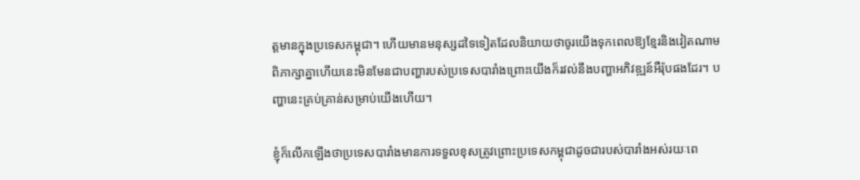ត្តមានក្នុងប្រទេសកម្ពុជា។ ហើយមានមនុស្សដទៃទៀតដែលនិយាយថាចូរយើងទុកពេលឱ្យខ្មែរនិងវៀតណាមពិភាក្សាគ្នាហើយនេះមិនមែនជាបញ្ហារបស់ប្រទេសបារាំងព្រោះយើងក៏រវល់នឹងបញ្ហាអភិវឌ្ឍន៍អឺរ៉ុបផងដែរ។ បញ្ហានេះគ្រប់គ្រាន់សម្រាប់យើងហើយ។

ខ្ញុំក៏លើកឡើងថាប្រទេសបារាំងមានការទទួលខុសត្រូវព្រោះប្រទេសកម្ពុជាដូចជារបស់បារាំងអស់រយៈពេ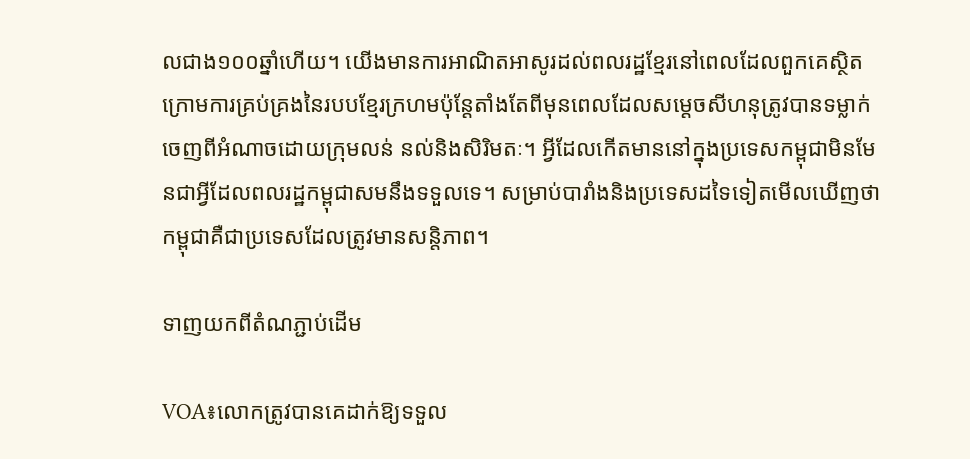លជាង១០០ឆ្នាំហើយ។ យើងមានការអាណិតអាសូរដល់ពលរដ្ឋខ្មែរនៅពេលដែលពួកគេស្ថិតក្រោមការគ្រប់គ្រងនៃរបបខ្មែរក្រហមប៉ុន្តែតាំងតែពីមុនពេលដែលសម្តេចសីហនុត្រូវបានទម្លាក់ចេញពីអំណាចដោយក្រុមលន់ នល់និងសិរិមតៈ។ អ្វីដែលកើតមាននៅក្នុងប្រទេសកម្ពុជាមិនមែនជាអ្វីដែលពលរដ្ឋកម្ពុជាសមនឹងទទួលទេ។ សម្រាប់បារាំងនិងប្រទេសដទៃទៀតមើលឃើញថាកម្ពុជាគឺជាប្រទេសដែលត្រូវមានសន្តិភាព។

ទាញយកពីតំណភ្ជាប់ដើម

VOA៖លោកត្រូវបានគេដាក់ឱ្យទទួល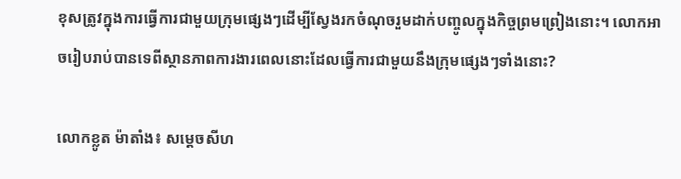ខុសត្រូវក្នុងការធ្វើការជាមួយក្រុមផ្សេងៗដើម្បីស្វែងរកចំណុចរួមដាក់បញ្ចូលក្នុងកិច្ចព្រមព្រៀងនោះ។ លោកអាចរៀបរាប់បានទេពីស្ថានភាពការងារពេលនោះដែលធ្វើការជាមួយនឹងក្រុមផ្សេងៗទាំងនោះ?

លោកខ្លូត ម៉ាតាំង៖ សម្តេចសីហ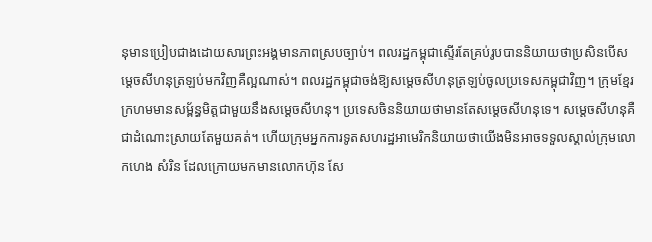នុមានប្រៀបជាងដោយសារព្រះអង្គមានភាពស្របច្បាប់។ ពលរដ្ឋកម្ពុជាស្ទើរតែគ្រប់រូបបាននិយាយថាប្រសិនបើសម្តេចសីហនុត្រឡប់មកវិញគឺល្អណាស់។ ពលរដ្ឋកម្ពុជាចង់ឱ្យសម្តេចសីហនុត្រឡប់ចូលប្រទេសកម្ពុជាវិញ។ ក្រុមខ្មែរក្រហមមានសម្ព័ន្ធមិត្តជាមួយនឹងសម្តេចសីហនុ។ ប្រទេសចិននិយាយថាមានតែសម្តេចសីហនុទេ។ សម្តេចសីហនុគឺជាដំណោះស្រាយតែមួយគត់។ ហើយក្រុមអ្នកការទូតសហរដ្ឋអាមេរិកនិយាយថាយើងមិនអាចទទួលស្គាល់ក្រុមលោកហេង សំរិន ដែលក្រោយមកមានលោកហ៊ុន សែ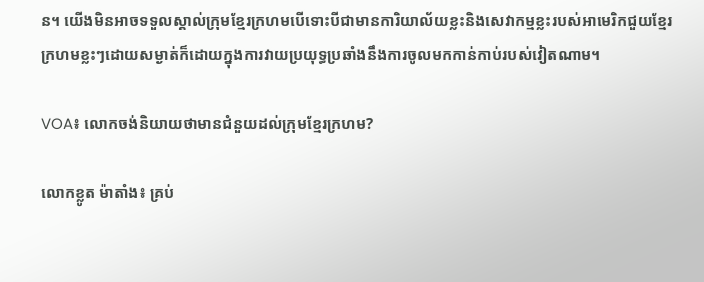ន។ យើងមិនអាចទទួលស្គាល់ក្រុមខ្មែរក្រហមបើទោះបីជាមានការិយាល័យខ្លះនិងសេវាកម្មខ្លះរបស់អាមេរិកជួយខ្មែរក្រហមខ្លះៗដោយសម្ងាត់ក៏ដោយក្នុងការវាយប្រយុទ្ធប្រឆាំងនឹងការចូលមកកាន់កាប់របស់វៀតណាម។

VOA៖ លោកចង់និយាយថាមានជំនួយដល់ក្រុមខ្មែរក្រហម?

លោកខ្លូត ម៉ាតាំង៖ គ្រប់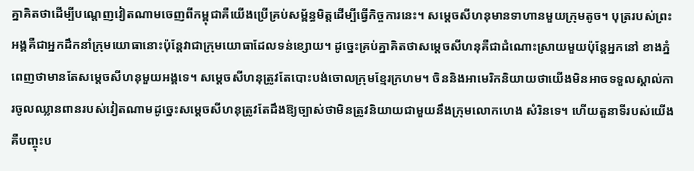គ្នាគិតថាដើម្បីបណ្តេញវៀតណាមចេញពីកម្ពុជាគឺយើងប្រើគ្រប់សម្ព័ន្ធមិត្តដើម្បីធ្វើកិច្ចការនេះ។ សម្តេចសីហនុមានទាហានមួយក្រុមតូច។ បុត្ររបស់ព្រះអង្គគឺជាអ្នកដឹកនាំក្រុមយោធានោះប៉ុន្តែវាជាក្រុមយោធាដែលទន់ខ្សោយ។ ដូច្នេះគ្រប់គ្នាគិតថាសម្តេចសីហនុគឺជាដំណោះស្រាយមួយប៉ុន្តែអ្នកនៅ ខាងភ្នំពេញថាមានតែសម្តេចសីហនុមួយអង្គទេ។ សម្តេចសីហនុត្រូវតែបោះបង់ចោលក្រុមខ្មែរក្រហម។ ចិននិងអាមេរិកនិយាយថាយើងមិនអាចទទួលស្គាល់ការចូលឈ្លានពានរបស់វៀតណាមដូច្នេះសម្តេចសីហនុត្រូវតែដឹងឱ្យច្បាស់ថាមិនត្រូវនិយាយជាមួយនឹងក្រុមលោកហេង សំរិនទេ។ ហើយតួនាទីរបស់យើងគឺបញ្ចុះប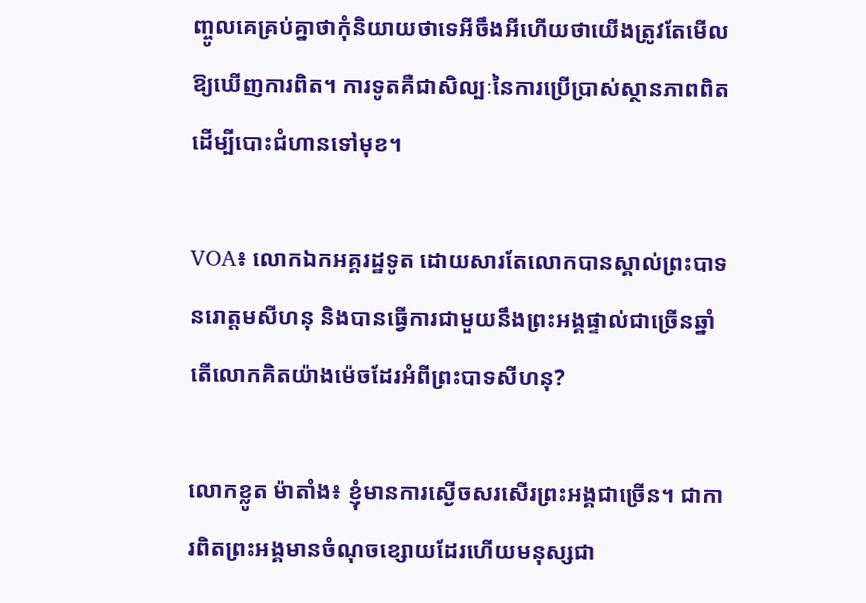ញ្ចូលគេគ្រប់គ្នាថាកុំនិយាយថាទេអីចឹងអីហើយថាយើងត្រូវតែមើលឱ្យឃើញការពិត។ ការទូតគឺជាសិល្បៈនៃការប្រើប្រាស់ស្ថានភាពពិតដើម្បីបោះជំហានទៅមុខ។

VOA៖ លោកឯកអគ្គរដ្ឋទូត ដោយសារតែលោកបានស្គាល់ព្រះបាទនរោត្តមសីហនុ និងបានធ្វើការជាមួយនឹងព្រះអង្គផ្ទាល់ជាច្រើនឆ្នាំតើលោកគិតយ៉ាងម៉េចដែរអំពីព្រះបាទសីហនុ?

លោកខ្លូត ម៉ាតាំង៖ ខ្ញុំមានការស្ងើចសរសើរព្រះអង្គជាច្រើន។ ជាការពិតព្រះអង្គមានចំណុចខ្សោយដែរហើយមនុស្សជា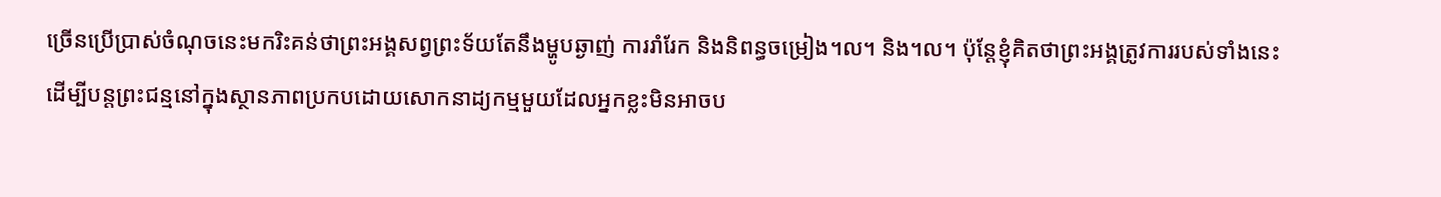ច្រើនប្រើប្រាស់ចំណុចនេះមករិះគន់ថាព្រះអង្គសព្វព្រះទ័យតែនឹងម្ហូបឆ្ងាញ់ ការរាំរែក និងនិពន្ធចម្រៀង។ល។ និង។ល។ ប៉ុន្តែខ្ញុំគិតថាព្រះអង្គត្រូវការរបស់ទាំងនេះដើម្បីបន្តព្រះជន្មនៅក្នុងស្ថានភាពប្រកបដោយសោកនាដ្យកម្មមួយដែលអ្នកខ្លះមិនអាចប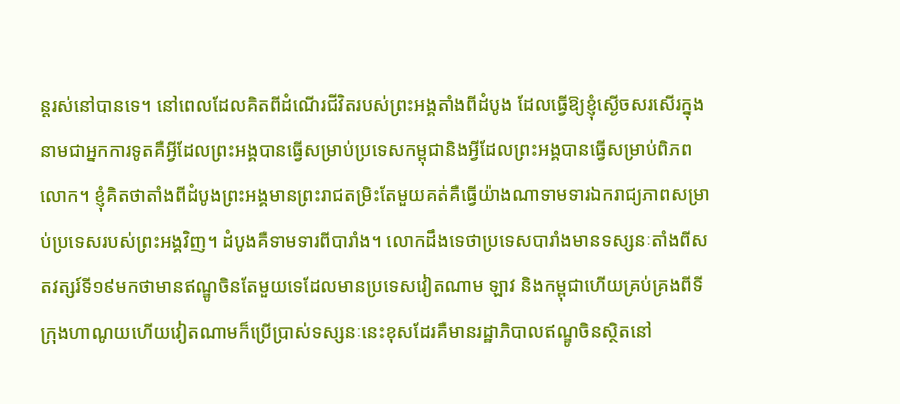ន្តរស់នៅបានទេ។ នៅពេលដែលគិតពីដំណើរជីវិតរបស់ព្រះអង្គតាំងពីដំបូង ដែលធ្វើឱ្យខ្ញុំស្ងើចសរសើរក្នុងនាមជាអ្នកការទូតគឺអ្វីដែលព្រះអង្គបានធ្វើសម្រាប់ប្រទេសកម្ពុជានិងអ្វីដែលព្រះអង្គបានធ្វើសម្រាប់ពិភពលោក។ ខ្ញុំគិតថាតាំងពីដំបូងព្រះអង្គមានព្រះរាជតម្រិះតែមួយគត់គឺធ្វើយ៉ាងណាទាមទារឯករាជ្យភាពសម្រាប់ប្រទេសរបស់ព្រះអង្គវិញ។ ដំបូងគឺទាមទារពីបារាំង។ លោកដឹងទេថាប្រទេសបារាំងមានទស្សនៈតាំងពីសតវត្សរ៍ទី១៩មកថាមានឥណ្ឌូចិនតែមួយទេដែលមានប្រទេសវៀតណាម ឡាវ និងកម្ពុជាហើយគ្រប់គ្រងពីទីក្រុងហាណូយហើយវៀតណាមក៏ប្រើប្រាស់ទស្សនៈនេះខុសដែរគឺមានរដ្ឋាភិបាលឥណ្ឌូចិនស្ថិតនៅ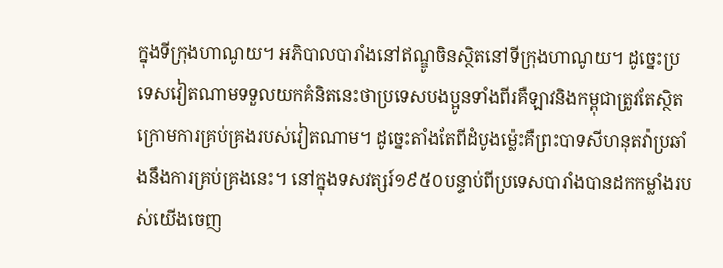ក្នុងទីក្រុងហាណូយ។ អភិបាលបារាំងនៅឥណ្ឌូចិនស្ថិតនៅទីក្រុងហាណូយ។ ដូច្នេះប្រទេសវៀតណាមទទួលយកគំនិតនេះថាប្រទេសបងប្អូនទាំងពីរគឺឡាវនិងកម្ពុជាត្រូវតែស្ថិតក្រោមការគ្រប់គ្រងរបស់វៀតណាម។ ដូច្នេះតាំងតែពីដំបូងម្ល៉េះគឺព្រះបាទសីហនុតវ៉ាប្រឆាំងនឹងការគ្រប់គ្រងនេះ។ នៅក្នុងទសវត្សរ៍១៩៥០បន្ទាប់ពីប្រទេសបារាំងបានដកកម្លាំងរបស់យើងចេញ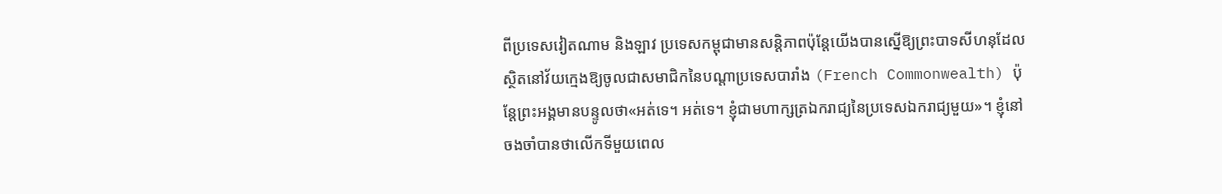ពីប្រទេសវៀតណាម និងឡាវ ប្រទេសកម្ពុជាមានសន្តិភាពប៉ុន្តែយើងបានស្នើឱ្យព្រះបាទសីហនុដែលស្ថិតនៅវ័យក្មេងឱ្យចូលជាសមាជិកនៃបណ្តាប្រទេសបារាំង (French Commonwealth) ប៉ុន្តែព្រះអង្គមានបន្ទូលថា«អត់ទេ‍។ អត់ទេ។ ខ្ញុំជាមហាក្សត្រឯករាជ្យនៃប្រទេសឯករាជ្យមួយ»។ ខ្ញុំនៅចងចាំបានថាលើកទីមួយពេល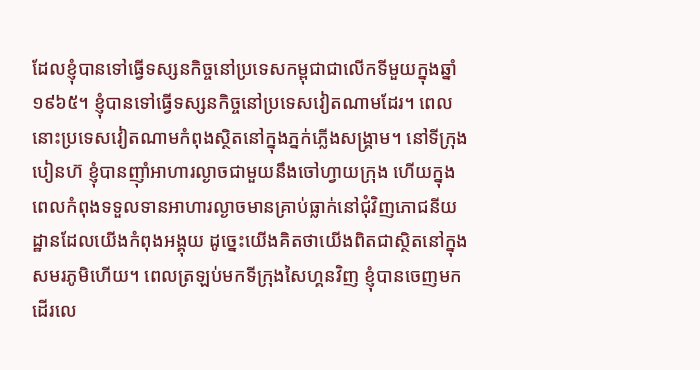ដែលខ្ញុំបានទៅធ្វើទស្សនកិច្ចនៅប្រទេសកម្ពុជាជាលើកទីមួយក្នុងឆ្នាំ១៩៦៥។ ខ្ញុំបានទៅធ្វើទស្សនកិច្ចនៅប្រទេសវៀតណាមដែរ។ ពេលនោះប្រទេសវៀតណាមកំពុងស្ថិតនៅក្នុងភ្នក់ភ្លើងសង្គ្រាម។ នៅទីក្រុងបៀនហ៊ ខ្ញុំបានញ៉ាំអាហារល្ងាចជាមួយនឹងចៅហ្វាយក្រុង ហើយក្នុងពេលកំពុងទទួលទានអាហារល្ងាចមានគ្រាប់ធ្លាក់នៅជុំវិញភោជនីយដ្ឋានដែលយើងកំពុងអង្គុយ ដូច្នេះយើងគិតថាយើងពិតជាស្ថិតនៅក្នុងសមរភូមិហើយ។ ពេលត្រឡប់មកទីក្រុងសៃហ្គនវិញ ខ្ញុំបានចេញមកដើរលេ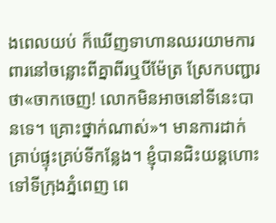ងពេលយប់ ក៏ឃើញទាហានឈរយាមការពារនៅចន្លោះពីគ្នាពីរឬបីម៉ែត្រ ស្រែកបញ្ជារថា«ចាកចេញ! លោកមិនអាចនៅទីនេះបានទេ។ គ្រោះថ្នាក់ណាស់‍»។ មានការដាក់គ្រាប់ផ្ទុះគ្រប់ទីកន្លែង។ ខ្ញុំបានជិះយន្តហោះទៅទីក្រុងភ្នំពេញ ពេ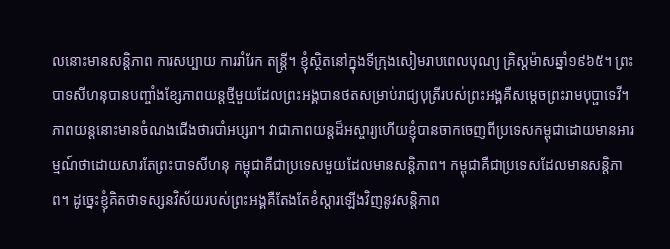លនោះមានសន្តិភាព ការសប្បាយ ការរាំរែក តន្ត្រី។ ខ្ញុំស្ថិតនៅក្នុងទីក្រុងសៀមរាបពេលបុណ្យ គ្រិស្តម៉ាសឆ្នាំ១៩៦៥។ ព្រះបាទសីហនុបានបញ្ចាំងខ្សែភាពយន្តថ្មីមួយដែលព្រះអង្គបានថតសម្រាប់រាជ្យបុត្រីរបស់ព្រះអង្គគឺសម្តេចព្រះរាមបុប្ផាទេវី។ ភាពយន្តនោះមានចំណងជើងថារបាំអប្សរា។ វាជាភាពយន្តដ៏អស្ចារ្យហើយខ្ញុំបានចាកចេញពីប្រទេសកម្ពុជាដោយមានអារម្មណ៍ថាដោយសារតែព្រះបាទសីហនុ កម្ពុជាគឺជាប្រទេសមួយដែលមានសន្តិភាព។ កម្ពុជាគឺជាប្រទេសដែលមានសន្តិភាព។ ដូច្នេះខ្ញុំគិតថាទស្សនវិស័យរបស់ព្រះអង្គគឺតែងតែខំស្តារឡើងវិញនូវសន្តិភាព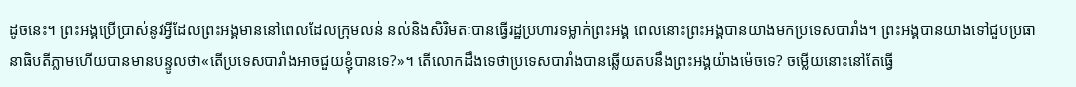ដូចនេះ។ ព្រះអង្គប្រើប្រាស់នូវអ្វីដែលព្រះអង្គមាននៅពេលដែលក្រុមលន់ នល់និងសិរិមតៈបានធ្វើរដ្ឋប្រហារទម្លាក់ព្រះអង្គ ពេលនោះព្រះអង្គបានយាងមកប្រទេសបារាំង។ ព្រះអង្គបានយាងទៅជួបប្រធានាធិបតីភ្លាមហើយបានមានបន្ទូលថា«តើប្រទេសបារាំងអាចជួយខ្ញុំបានទេ?»។ តើលោកដឹងទេថាប្រទេសបារាំងបានឆ្លើយតបនឹងព្រះអង្គយ៉ាងម៉េចទេ? ចម្លើយនោះនៅតែធ្វើ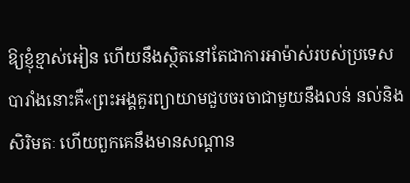ឱ្យខ្ញុំខ្មាស់អៀន ហើយនឹងស្ថិតនៅតែជាការអាម៉ាស់របស់ប្រទេសបារាំងនោះគឺ«ព្រះអង្គគួរព្យាយាមជួបចរចាជាមួយនឹងលន់ នល់និងសិរិមតៈ ហើយពួកគេនឹងមានសណ្តាន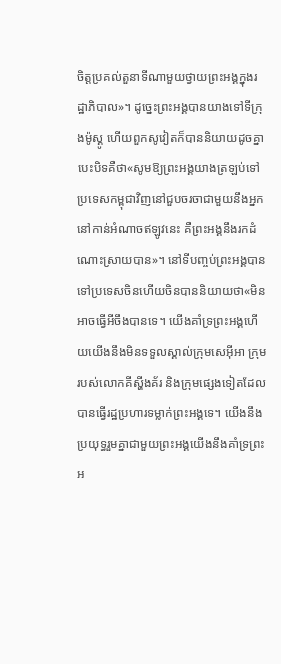ចិត្តប្រគល់តួនាទីណាមួយថ្វាយព្រះអង្គក្នុងរដ្ឋាភិបាល‍»។ ដូច្នេះព្រះអង្គបានយាងទៅទីក្រុងម៉ូស្គូ ហើយពួកសូវៀតក៏បាននិយាយដូចគ្នាបេះបិទគឺថា«សូមឱ្យព្រះអង្គយាងត្រឡប់ទៅប្រទេសកម្ពុជាវិញនៅជួបចរចាជាមួយនឹងអ្នកនៅកាន់អំណាចឥឡូវនេះ គឺព្រះអង្គនឹងរកដំណោះស្រាយបាន‍»។ នៅទីបញ្ចប់ព្រះអង្គបានទៅប្រទេសចិនហើយចិនបាននិយាយថា«មិនអាចធ្វើអីចឹងបានទេ។ យើងគាំទ្រព្រះអង្គហើយយើងនឹងមិនទទួលស្គាល់ក្រុមសេអ៊ីអា ក្រុមរបស់លោកគីស្ហីងគ័រ និងក្រុមផ្សេងទៀតដែលបានធ្វើរដ្ឋប្រហារទម្លាក់ព្រះអង្គទេ។ យើងនឹងប្រយុទ្ធរួមគ្នាជាមួយព្រះអង្គយើងនឹងគាំទ្រព្រះអ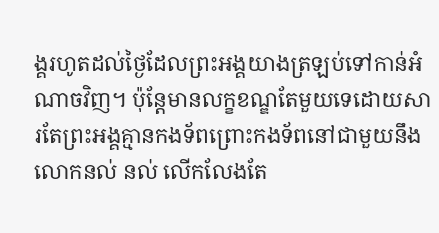ង្គរហូតដល់ថ្ងៃដែលព្រះអង្គយាងត្រឡប់ទៅកាន់អំណាចវិញ។ ប៉ុន្តែមានលក្ខខណ្ឌតែមួយទេដោយសារតែព្រះអង្គគ្មានកងទ័ពព្រោះកងទ័ពនៅជាមួយនឹងលោកនល់ នល់ លើកលែងតែ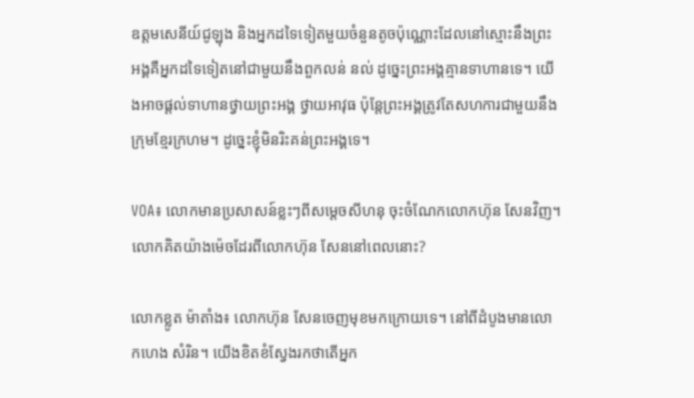ឧត្តមសេនីយ៍ជូឡុង និងអ្នកដទៃទៀតមួយចំនួនតូចប៉ុណ្ណោះដែលនៅស្មោះនឹងព្រះអង្គគឺអ្នកដទៃទៀតនៅជាមួយនឹងពួកលន់ នល់ ដូច្នេះព្រះអង្គគ្មានទាហានទេ។ យើងអាចផ្តល់ទាហានថ្វាយព្រះអង្គ ថ្វាយអាវុធ ប៉ុន្តែព្រះអង្គត្រូវតែសហការជាមួយនឹងក្រុមខ្មែរក្រហម‍។ ដូច្នេះខ្ញុំមិនរិះគន់ព្រះអង្គទេ‍។

VOA៖ លោកមានប្រសាសន៍ខ្លះៗពីសម្តេចសីហនុ ចុះចំណែកលោកហ៊ុន សែនវិញ។ លោកគិតយ៉ាងម៉េចដែរពីលោកហ៊ុន សែននៅពេលនោះ?

លោកខ្លូត ម៉ាតាំង៖ លោកហ៊ុន សែនចេញមុខមកក្រោយទេ។ នៅពីដំបូងមានលោកហេង សំរិន។ យើងខិតខំស្វែងរកថាតើអ្នក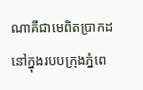ណាគឺជាមេពិតប្រាកដនៅក្នុងរបបក្រុងភ្នំពេ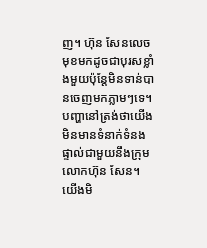ញ។ ហ៊ុន សែនលេចមុខមកដូចជាបុរសខ្លាំងមួយប៉ុន្តែមិនទាន់បានចេញមកភ្លាមៗទេ។ បញ្ហានៅត្រង់ថាយើងមិនមានទំនាក់ទំនងផ្ទាល់ជាមួយនឹងក្រុមលោកហ៊ុន សែន។ យើងមិ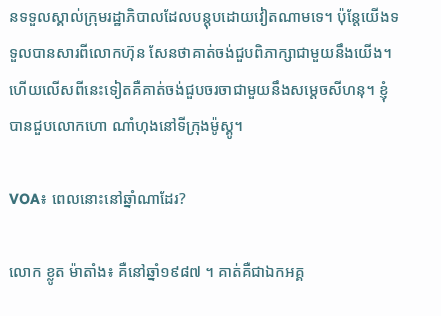នទទួលស្គាល់ក្រុមរដ្ឋាភិបាលដែលបន្តុបដោយវៀតណាមទេ។ ប៉ុន្តែយើងទទួលបានសារពីលោកហ៊ុន សែនថាគាត់ចង់ជួបពិភាក្សាជាមួយនឹងយើង។ ហើយលើសពីនេះទៀតគឺគាត់ចង់ជួបចរចាជាមួយនឹងសម្តេចសីហនុ។ ខ្ញុំបានជួបលោកហោ ណាំហុងនៅទីក្រុងម៉ូស្គូ។

VOA៖ ពេលនោះនៅឆ្នាំណាដែរ?

លោក ខ្លូត ម៉ាតាំង៖ គឺនៅឆ្នាំ១៩៨៧ ។ គាត់គឺជាឯកអគ្គ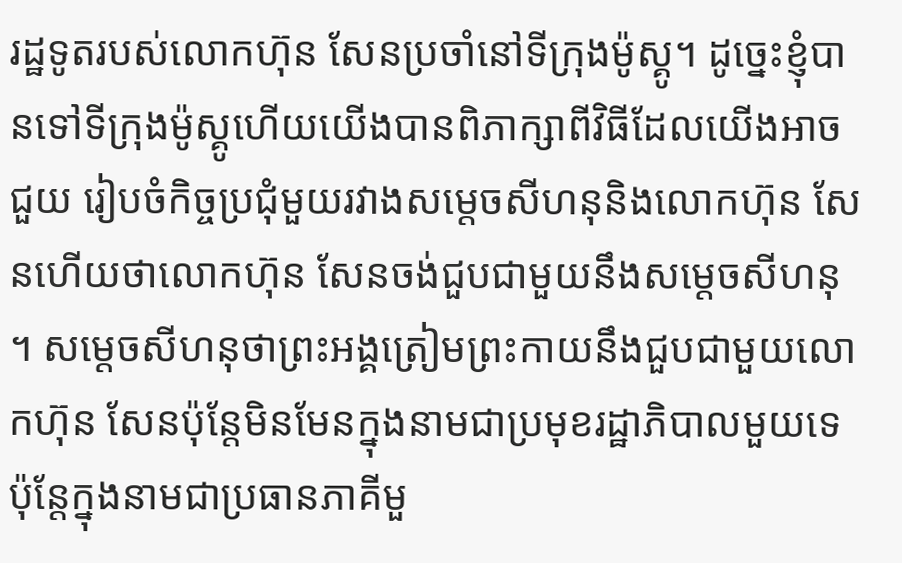រដ្ឋទូតរបស់លោកហ៊ុន សែនប្រចាំនៅទីក្រុងម៉ូស្គូ។ ដូច្នេះខ្ញុំបានទៅទីក្រុងម៉ូស្គូហើយយើងបានពិភាក្សាពីវិធីដែលយើងអាចជួយ រៀបចំកិច្ចប្រជុំមួយរវាងសម្តេចសីហនុនិងលោកហ៊ុន សែនហើយថាលោកហ៊ុន សែនចង់ជួបជាមួយនឹងសម្តេចសីហនុ។ សម្តេចសីហនុថាព្រះអង្គត្រៀមព្រះកាយនឹងជួបជាមួយលោកហ៊ុន សែនប៉ុន្តែមិនមែនក្នុងនាមជាប្រមុខរដ្ឋាភិបាលមួយទេប៉ុន្តែក្នុងនាមជាប្រធានភាគីមួ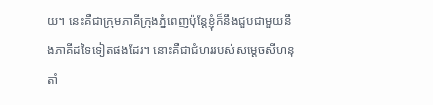យ។ នេះគឺជាក្រុមភាគីក្រុងភ្នំពេញប៉ុន្តែខ្ញុំក៏នឹងជួបជាមួយនឹងភាគីដទៃទៀតផងដែរ។ នោះគឺជាជំហររបស់សម្តេចសីហនុតាំ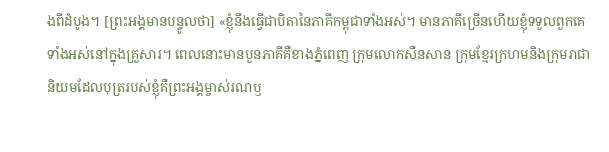ងពីដំបូង។ [ព្រះអង្គមានបន្ទូលថា] «ខ្ញុំនឹងធ្វើជាបិតានៃភាគីកម្ពុជាទាំងអស់។ មានភាគីច្រើនហើយខ្ញុំទទួលពួកគេទាំងអស់នៅក្នុងគ្រួសារ។ ពេលនោះមានបួនភាគីគឺខាងភ្នំពេញ ក្រុមលោកសឺនសាន ក្រុមខ្មែរក្រហមនិងក្រុមរាជានិយមដែលបុត្ររបស់ខ្ញុំគឺព្រះអង្គម្ចាស់រណឫ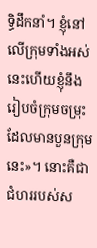ទ្ធិដឹកនាំ។ ខ្ញុំនៅលើក្រុមទាំងអស់នេះហើយខ្ញុំនឹងរៀបចំក្រុមចម្រុះដែលមានបួនក្រុមនេះ‍»។ នោះគឺជាជំហររបស់ស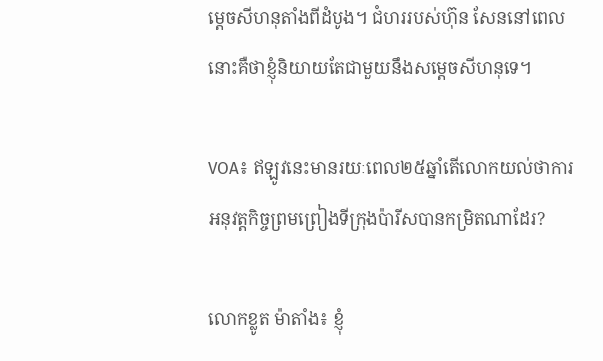ម្តេចសីហនុតាំងពីដំបូង។ ជំហររបស់ហ៊ុន សែននៅពេលនោះគឺថាខ្ញុំនិយាយតែជាមួយនឹងសម្តេចសីហនុទេ។

VOA៖ ឥឡូវនេះមានរយៈពេល២៥ឆ្នាំតើលោកយល់ថាការអនុវត្តកិច្ចព្រមព្រៀងទីក្រុងប៉ារីសបានកម្រិតណាដែរ?

លោកខ្លូត ម៉ាតាំង៖ ខ្ញុំ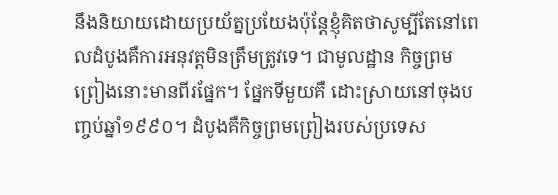នឹងនិយាយដោយប្រយ័ត្នប្រយែងប៉ុន្តែខ្ញុំគិតថាសូម្បីតែនៅពេលដំបូងគឺការអនុវត្តមិនត្រឹមត្រូវទេ។ ជាមូលដ្ឋាន កិច្ចព្រមព្រៀងនោះមានពីរផ្នែក។ ផ្នែកទីមួយគឺ ដោះស្រាយនៅចុងបញ្ចប់ឆ្នាំ១៩៩០។ ដំបូងគឺកិច្ចព្រមព្រៀងរបស់ប្រទេស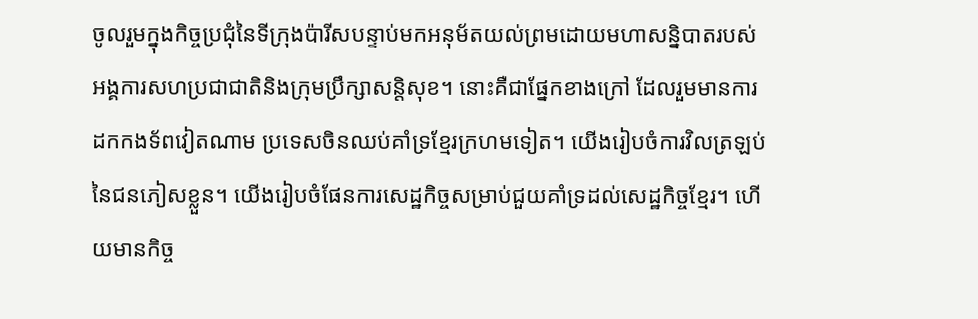ចូលរួមក្នុងកិច្ចប្រជុំនៃទីក្រុងប៉ារីសបន្ទាប់មកអនុម័តយល់ព្រមដោយមហាសន្និបាតរបស់អង្គការសហប្រជាជាតិនិងក្រុមប្រឹក្សាសន្តិសុខ។ នោះគឺជាផ្នែកខាងក្រៅ ដែលរួមមានការដកកងទ័ពវៀតណាម ប្រទេសចិនឈប់គាំទ្រខ្មែរក្រហមទៀត។ យើងរៀបចំការវិលត្រឡប់នៃជនភៀសខ្លួន។ យើងរៀបចំផែនការសេដ្ឋកិច្ចសម្រាប់ជួយគាំទ្រដល់សេដ្ឋកិច្ចខ្មែរ។ ហើយមានកិច្ច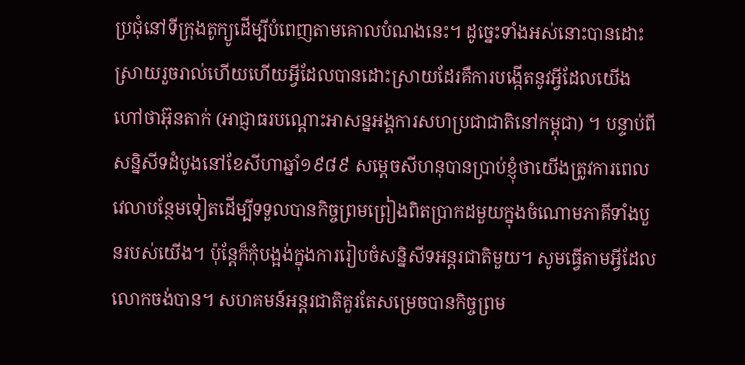ប្រជុំនៅទីក្រុងតូក្យូដើម្បីបំពេញតាមគោលបំណងនេះ។ ដូច្នេះទាំងអស់នោះបានដោះស្រាយរួចរាល់ហើយហើយអ្វីដែលបានដោះស្រាយដែរគឺការបង្កើតនូវអ្វីដែលយើងហៅថាអ៊ុនតាក់ (អាជ្ញាធរបណ្តោះអាសន្នអង្គការសហប្រជាជាតិនៅកម្ពុជា) ។ បន្ទាប់ពីសន្និសីទដំបូងនៅខែសីហាឆ្នាំ១៩៨៩ សម្តេចសីហនុបានប្រាប់ខ្ញុំថាយើងត្រូវការពេលវេលាបន្ថែមទៀតដើម្បីទទួលបានកិច្ចព្រមព្រៀងពិតប្រាកដមួយក្នុងចំណោមភាគីទាំងបួនរបស់យើង។ ប៉ុន្តែក៏កុំបង្អង់ក្នុងការរៀបចំសន្និសីទអន្តរជាតិមួយ។ សូមធ្វើតាមអ្វីដែលលោកចង់បាន។ សហគមន៍អន្តរជាតិគួរតែសម្រេចបានកិច្ចព្រម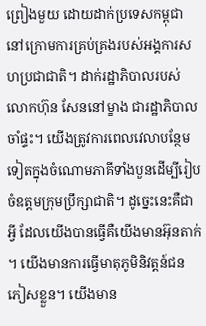ព្រៀងមួយ ដោយដាក់ប្រទេសកម្ពុជានៅក្រោមការគ្រប់គ្រងរបស់អង្គការសហប្រជាជាតិ។ ដាក់រដ្ឋាភិបាលរបស់លោកហ៊ុន សែននៅម្ខាង ជារដ្ឋាភិបាលចាំផ្ទះ។ យើងត្រូវការពេលវេលាបន្ថែមទៀតក្នុងចំណោមភាគីទាំងបួនដើម្បីរៀបចំឧត្តមក្រុមប្រឹក្សាជាតិ។ ដូច្នេះនេះគឺជាអ្វី ដែលយើងបានធ្វើគឺយើងមានអ៊ុនតាក់។ យើងមានការធ្វើមាតុភូមិនិវត្តន៍ជនភៀសខ្លួន។ យើងមាន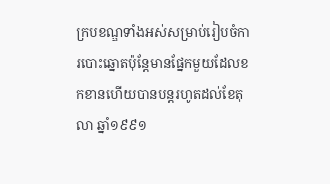ក្របខណ្ឌទាំងអស់សម្រាប់រៀបចំការបោះឆ្នោតប៉ុន្តែមានផ្នែកមួយដែលខកខានហើយបានបន្តរហូតដល់ខែតុលា ឆ្នាំ១៩៩១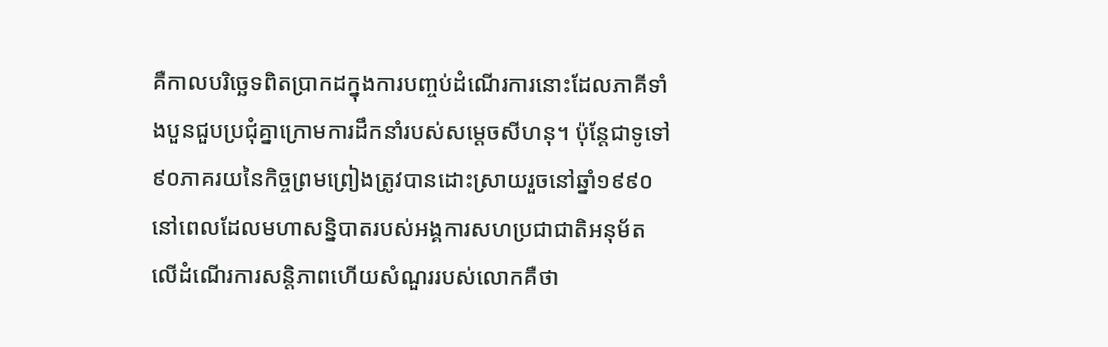គឺកាលបរិច្ឆេទពិតប្រាកដក្នុងការបញ្ចប់ដំណើរការនោះដែលភាគីទាំងបួនជួបប្រជុំគ្នាក្រោមការដឹកនាំរបស់សម្តេចសីហនុ។ ប៉ុន្តែជាទូទៅ៩០ភាគរយនៃកិច្ចព្រមព្រៀងត្រូវបានដោះស្រាយរួចនៅឆ្នាំ១៩៩០នៅពេលដែលមហាសន្និបាតរបស់អង្គការសហប្រជាជាតិអនុម័តលើដំណើរការសន្តិភាពហើយសំណួររបស់លោកគឺថា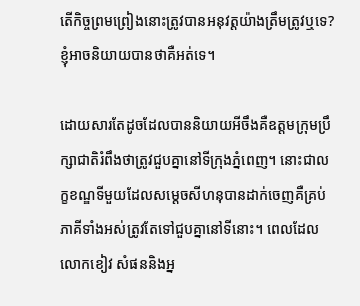តើកិច្ចព្រមព្រៀងនោះត្រូវបានអនុវត្តយ៉ាងត្រឹមត្រូវឬទេ? ខ្ញុំអាចនិយាយបានថាគឺអត់ទេ។

ដោយសារតែដូចដែលបាននិយាយអីចឹងគឺឧត្តមក្រុមប្រឹក្សាជាតិរំពឹងថាត្រូវជួបគ្នានៅទីក្រុងភ្នំពេញ។ នោះជាលក្ខខណ្ឌទីមួយដែលសម្តេចសីហនុបានដាក់ចេញគឺគ្រប់ភាគីទាំងអស់ត្រូវតែទៅជួបគ្នានៅទីនោះ។ ពេលដែលលោកខៀវ សំផននិងអ្ន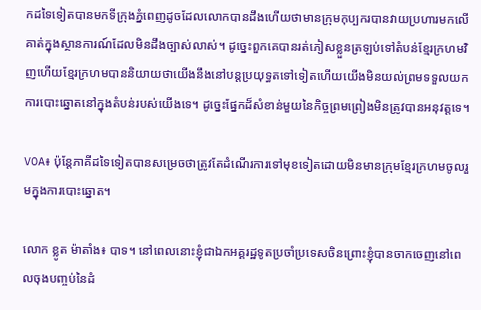កដទៃទៀតបានមកទីក្រុងភ្នំពេញដូចដែលលោកបានដឹងហើយថាមានក្រុមកុប្បករបានវាយប្រហារមកលើគាត់ក្នុងស្ថានការណ៍ដែលមិនដឹងច្បាស់លាស់។ ដូច្នេះពួកគេបានរត់ភៀសខ្លួនត្រឡប់ទៅតំបន់ខ្មែរក្រហមវិញហើយខ្មែរក្រហមបាននិយាយថាយើងនឹងនៅបន្តប្រយុទ្ធតទៅទៀតហើយយើងមិនយល់ព្រមទទួលយកការបោះឆ្នោតនៅក្នុងតំបន់របស់យើងទេ។ ដូច្នេះផ្នែកដ៏សំខាន់មួយនៃកិច្ចព្រមព្រៀងមិនត្រូវបានអនុវត្តទេ។

VOA៖ ប៉ុន្តែភាគីដទៃទៀតបានសម្រេចថាត្រូវតែដំណើរការទៅមុខទៀតដោយមិនមានក្រុមខ្មែរក្រហមចូលរួមក្នុងការបោះឆ្នោត។

លោក ខ្លូត ម៉ាតាំង៖ បាទ។ នៅពេលនោះខ្ញុំជាឯកអគ្គរដ្ឋទូតប្រចាំប្រទេសចិនព្រោះខ្ញុំបានចាកចេញនៅពេលចុងបញ្ចប់នៃដំ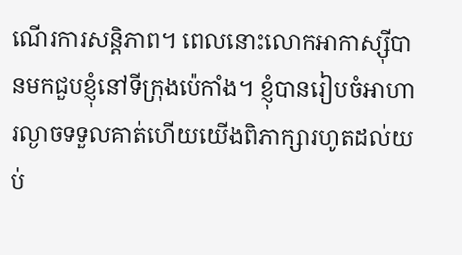ណើរការសន្តិភាព។ ពេលនោះលោកអាកាស្ស៊ីបានមកជួបខ្ញុំនៅទីក្រុងប៉េកាំង។ ខ្ញុំបានរៀបចំអាហារល្ងាចទទួលគាត់ហើយយើងពិភាក្សារហូតដល់យប់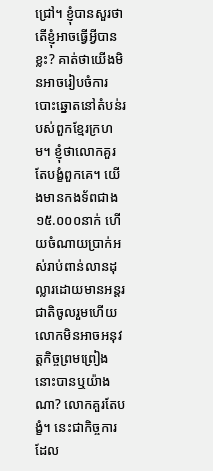ជ្រៅ។ ខ្ញុំបានសួរថាតើខ្ញុំអាចធ្វើអ្វីបានខ្លះ? គាត់ថាយើងមិនអាចរៀបចំការបោះឆ្នោតនៅតំបន់របស់ពួកខ្មែរក្រហម។ ខ្ញុំថាលោកគួរតែបង្ខំពួកគេ។ យើងមានកងទ័ពជាង១៥.០០០នាក់ ហើយចំណាយប្រាក់អស់រាប់ពាន់លានដុល្លារដោយមានអន្តរជាតិចូលរួមហើយលោកមិនអាចអនុវត្តកិច្ចព្រមព្រៀងនោះបានឬយ៉ាងណា? លោកគួរតែបង្ខំ។ នេះជាកិច្ចការដែល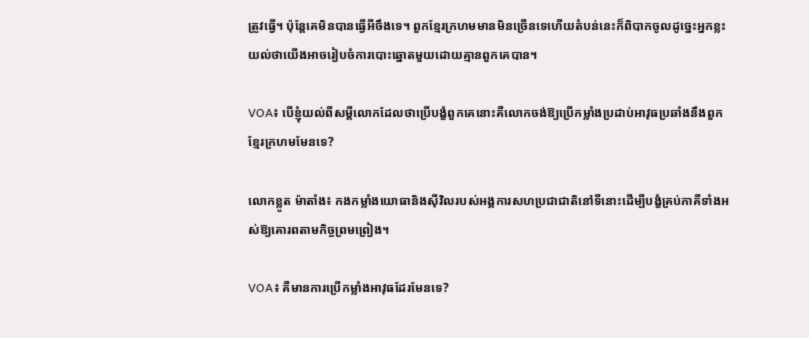ត្រូវធ្វើ។ ប៉ុន្តែគេមិនបានធ្វើអីចឹងទេ។ ពួកខ្មែរក្រហមមានមិនច្រើនទេហើយតំបន់នេះក៏ពិបាកចូលដូច្នេះអ្នកខ្លះយល់ថាយើងអាចរៀបចំការបោះឆ្នោតមួយដោយគ្មានពួកគេបាន។

VOA៖ បើខ្ញុំយល់ពីសម្តីលោកដែលថាប្រើបង្ខំពួកគេនោះគឺលោកចង់ឱ្យប្រើកម្លាំងប្រដាប់អាវុធប្រឆាំងនឹងពួកខ្មែរក្រហមមែនទេ?

លោកខ្លូត ម៉ាតាំង៖ កងកម្លាំងយោធានិងស៊ីវិលរបស់អង្គការសហប្រជាជាតិនៅទីនោះដើម្បីបង្ខំគ្រប់ភាគីទាំងអស់ឱ្យគោរពតាមកិច្ចព្រមព្រៀង។

VOA៖ គឺមានការប្រើកម្លាំងអាវុធដែរមែនទេ?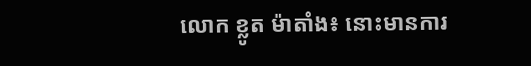លោក ខ្លូត ម៉ាតាំង៖ នោះមានការ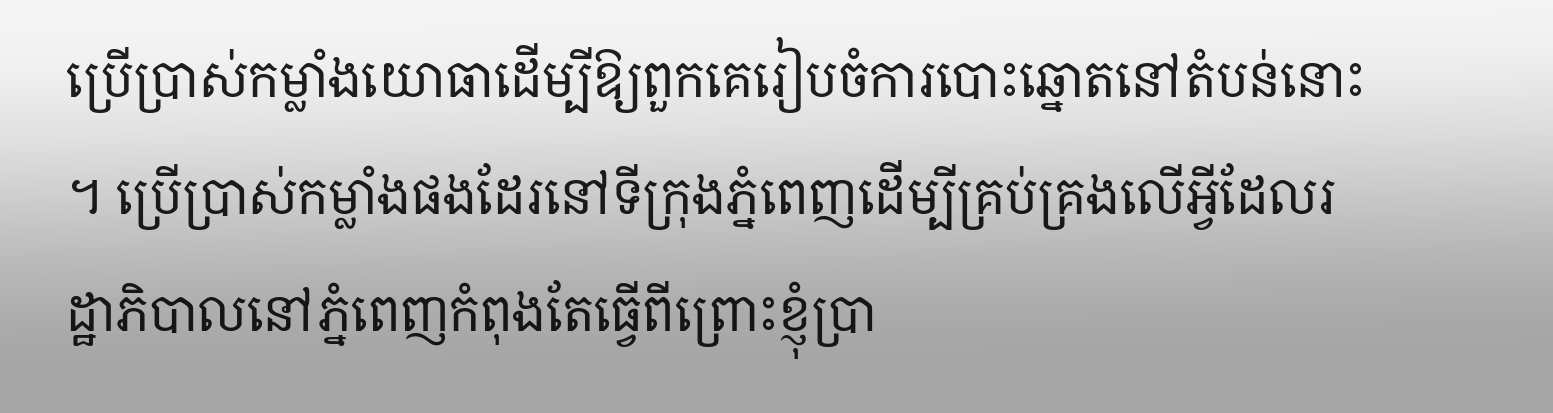ប្រើប្រាស់កម្លាំងយោធាដើម្បីឱ្យពួកគេរៀបចំការបោះឆ្នោតនៅតំបន់នោះ។ ប្រើប្រាស់កម្លាំងផងដែរនៅទីក្រុងភ្នំពេញដើម្បីគ្រប់គ្រងលើអ្វីដែលរដ្ឋាភិបាលនៅភ្នំពេញកំពុងតែធ្វើពីព្រោះខ្ញុំប្រា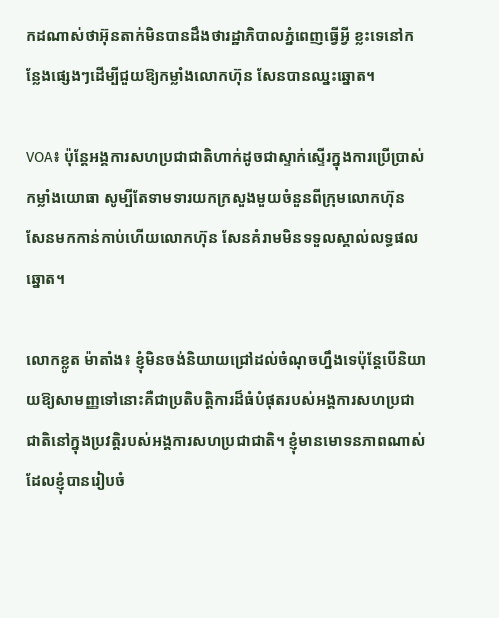កដណាស់ថាអ៊ុនតាក់មិនបានដឹងថារដ្ឋាភិបាលភ្នំពេញធ្វើអ្វី ខ្លះទេនៅកន្លែងផ្សេងៗដើម្បីជួយឱ្យកម្លាំងលោកហ៊ុន សែនបានឈ្នះឆ្នោត។

VOA៖ ប៉ុន្តែអង្គការសហប្រជាជាតិហាក់ដូចជាស្ទាក់ស្ទើរក្នុងការប្រើប្រាស់កម្លាំងយោធា សូម្បីតែទាមទារយកក្រសួងមួយចំនួនពីក្រុមលោកហ៊ុន សែនមកកាន់កាប់ហើយលោកហ៊ុន សែនគំរាមមិនទទួលស្គាល់លទ្ធផលឆ្នោត។

លោកខ្លូត ម៉ាតាំង៖ ខ្ញុំមិនចង់និយាយជ្រៅដល់ចំណុចហ្នឹងទេប៉ុន្តែបើនិយាយឱ្យសាមញ្ញទៅនោះគឺជាប្រតិបត្តិការដ៏ធំបំផុតរបស់អង្គការសហប្រជាជាតិនៅក្នុងប្រវត្តិរបស់អង្គការសហប្រជាជាតិ។ ខ្ញុំមានមោទនភាពណាស់ដែលខ្ញុំបានរៀបចំ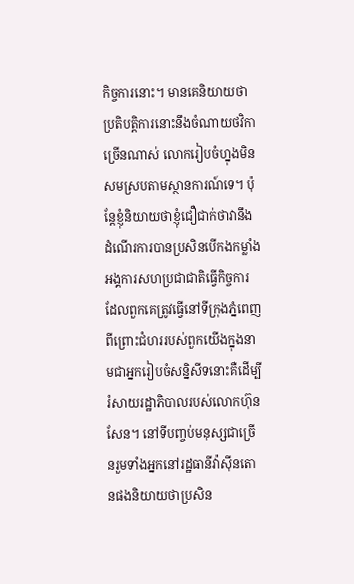កិច្ចការនោះ។ មានគេនិយាយថាប្រតិបត្តិការនោះនឹងចំណាយថវិកាច្រើនណាស់ លោករៀបចំហ្នុងមិនសមស្របតាមស្ថានការណ៍ទេ។ ប៉ុន្តែខ្ញុំនិយាយថាខ្ញុំជឿជាក់ថាវានឹងដំណើរការបានប្រសិនបើកងកម្លាំងអង្គការសហប្រជាជាតិធ្វើកិច្ចការដែលពួកគេត្រូវធ្វើនៅទីក្រុងភ្នំពេញពីព្រោះជំហររបស់ពួកយើងក្នុងនាមជាអ្នករៀបចំសន្និសីទនោះគឺដើម្បីរំសាយរដ្ឋាភិបាលរបស់លោកហ៊ុន សែន។ នៅទីបញ្ចប់មនុស្សជាច្រើនរួមទាំងអ្នកនៅរដ្ឋធានីវ៉ាស៊ីនតោនផងនិយាយថាប្រសិន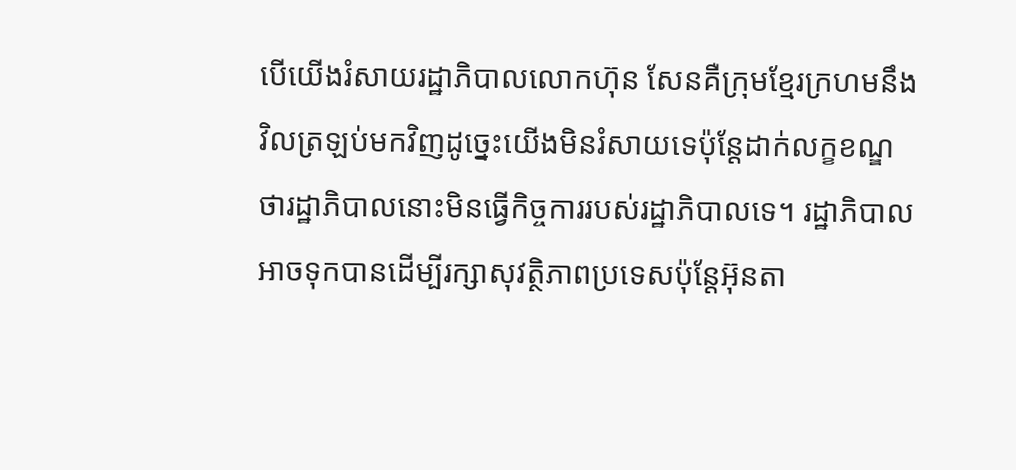បើយើងរំសាយរដ្ឋាភិបាលលោកហ៊ុន សែនគឺក្រុមខ្មែរក្រហមនឹងវិលត្រឡប់មកវិញដូច្នេះយើងមិនរំសាយទេប៉ុន្តែដាក់លក្ខខណ្ឌថារដ្ឋាភិបាលនោះមិនធ្វើកិច្ចការរបស់រដ្ឋាភិបាលទេ។ រដ្ឋាភិបាលអាចទុកបានដើម្បីរក្សាសុវត្ថិភាពប្រទេសប៉ុន្តែអ៊ុនតា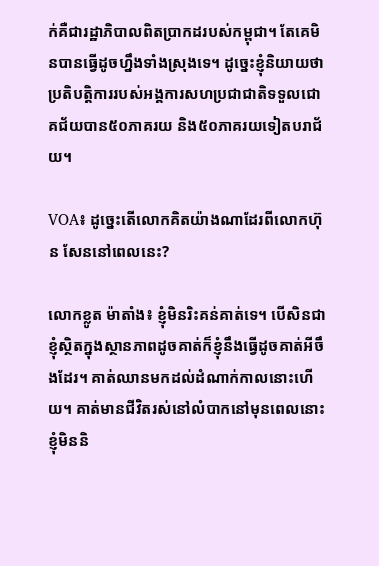ក់គឺជារដ្ឋាភិបាលពិតប្រាកដរបស់កម្ពុជា។ តែគេមិនបានធ្វើដូចហ្នឹងទាំងស្រុងទេ។ ដូច្នេះខ្ញុំនិយាយថាប្រតិបត្តិការរបស់អង្គការសហប្រជាជាតិទទួលជោគជ័យបាន៥០ភាគរយ និង៥០ភាគរយទៀតបរាជ័យ។

VOA៖ ដូច្នេះតើលោកគិតយ៉ាងណាដែរពីលោកហ៊ុន សែននៅពេលនេះ?

លោកខ្លូត ម៉ាតាំង៖ ខ្ញុំមិនរិះគន់គាត់ទេ។ បើសិនជាខ្ញុំស្ថិតក្នុងស្ថានភាពដូចគាត់ក៏ខ្ញុំនឹងធ្វើដូចគាត់អីចឹងដែរ។ គាត់ឈានមកដល់ដំណាក់កាលនោះហើយ។ គាត់មានជីវិតរស់នៅលំបាកនៅមុនពេលនោះខ្ញុំមិននិ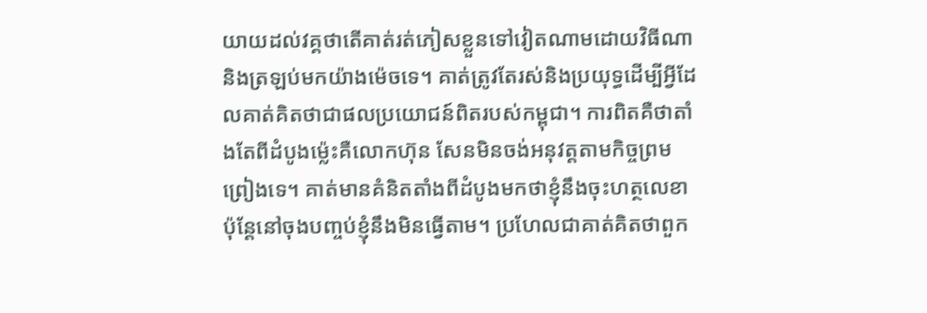យាយដល់វគ្គថាតើគាត់រត់ភៀសខ្លួនទៅវៀតណាមដោយវិធីណានិងត្រឡប់មកយ៉ាងម៉េចទេ។ គាត់ត្រូវតែរស់និងប្រយុទ្ធដើម្បីអ្វីដែលគាត់គិតថាជាផលប្រយោជន៍ពិតរបស់កម្ពុជា។ ការពិតគឺថាតាំងតែពីដំបូងម្ល៉េះគឺលោកហ៊ុន សែនមិនចង់អនុវត្តតាមកិច្ចព្រមព្រៀងទេ។ គាត់មានគំនិតតាំងពីដំបូងមកថាខ្ញុំនឹងចុះហត្ថលេខាប៉ុន្តែនៅចុងបញ្ចប់ខ្ញុំនឹងមិនធ្វើតាម។ ប្រហែលជាគាត់គិតថាពួក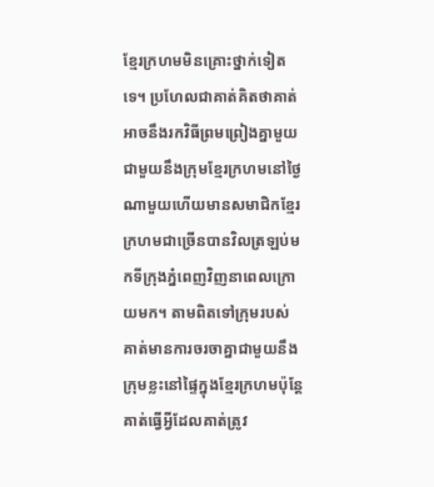ខ្មែរក្រហមមិនគ្រោះថ្នាក់ទៀតទេ។ ប្រហែលជាគាត់គិតថាគាត់អាចនឹងរកវិធីព្រមព្រៀងគ្នាមួយជាមួយនឹងក្រុមខ្មែរក្រហមនៅថ្ងៃណាមួយហើយមានសមាជិកខ្មែរក្រហមជាច្រើនបានវិលត្រឡប់មកទីក្រុងភ្នំពេញវិញនាពេលក្រោយមក។ តាមពិតទៅក្រុមរបស់គាត់មានការចរចាគ្នាជាមួយនឹងក្រុមខ្លះនៅផ្ទៃក្នុងខ្មែរក្រហមប៉ុន្តែគាត់ធ្វើអ្វីដែលគាត់ត្រូវ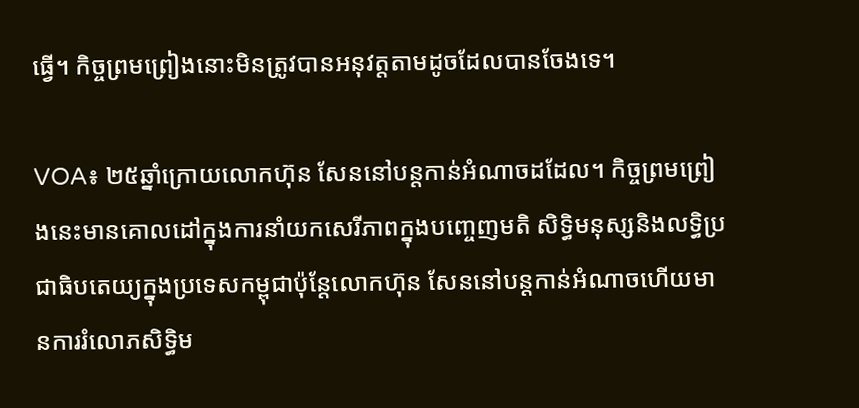ធ្វើ។ កិច្ចព្រមព្រៀងនោះមិនត្រូវបានអនុវត្តតាមដូចដែលបានចែងទេ។

VOA៖ ២៥ឆ្នាំក្រោយលោកហ៊ុន សែននៅបន្តកាន់អំណាចដដែល។ កិច្ចព្រមព្រៀងនេះមានគោលដៅក្នុងការនាំយកសេរីភាពក្នុងបញ្ចេញមតិ សិទ្ធិមនុស្សនិងលទ្ធិប្រជាធិបតេយ្យក្នុងប្រទេសកម្ពុជាប៉ុន្តែលោកហ៊ុន សែននៅបន្តកាន់អំណាចហើយមានការរំលោភសិទ្ធិម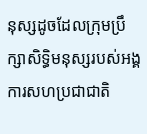នុស្សដូចដែលក្រុមប្រឹក្សាសិទ្ធិមនុស្សរបស់អង្គការសហប្រជាជាតិ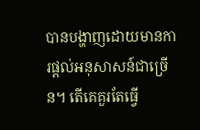បានបង្ហាញដោយមានការផ្តល់អនុសាសន៍ជាច្រើន។ តើគេគួរតែធ្វើ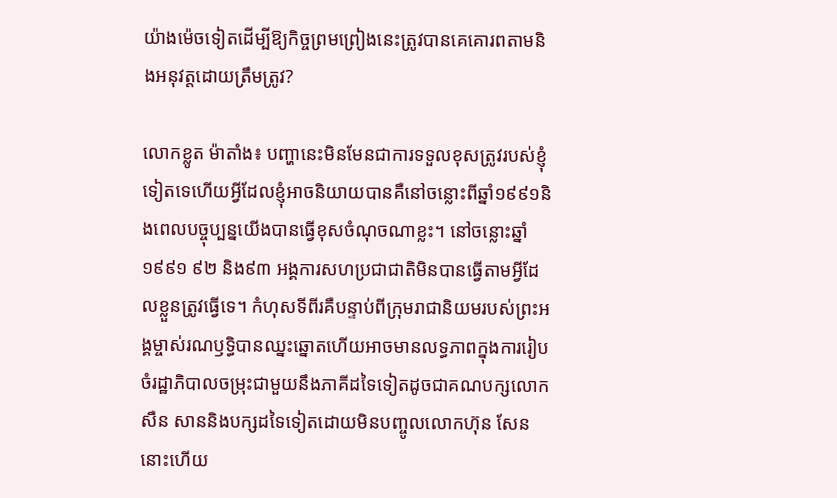យ៉ាងម៉េចទៀតដើម្បីឱ្យកិច្ចព្រមព្រៀងនេះត្រូវបានគេគោរពតាមនិងអនុវត្តដោយត្រឹមត្រូវ?

លោកខ្លូត ម៉ាតាំង៖ បញ្ហានេះមិនមែនជាការទទួលខុសត្រូវរបស់ខ្ញុំទៀតទេហើយអ្វីដែលខ្ញុំអាចនិយាយបានគឺនៅចន្លោះពីឆ្នាំ១៩៩១និងពេលបច្ចុប្បន្នយើងបានធ្វើខុសចំណុចណាខ្លះ។ នៅចន្លោះឆ្នាំ១៩៩១ ៩២ និង៩៣ អង្គការសហប្រជាជាតិមិនបានធ្វើតាមអ្វីដែលខ្លួនត្រូវធ្វើទេ។ កំហុសទីពីរគឺបន្ទាប់ពីក្រុមរាជានិយមរបស់ព្រះអង្គម្ចាស់រណឫទ្ធិបានឈ្នះឆ្នោតហើយអាចមានលទ្ធភាពក្នុងការរៀបចំរដ្ឋាភិបាលចម្រុះជាមួយនឹងភាគីដទៃទៀតដូចជាគណបក្សលោកសឺន សាននិងបក្សដទៃទៀតដោយមិនបញ្ចូលលោកហ៊ុន សែននោះហើយ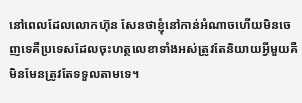នៅពេលដែលលោកហ៊ុន សែនថាខ្ញុំនៅកាន់អំណាចហើយមិនចេញទេគឺប្រទេសដែលចុះហត្ថលេខាទាំងអស់ត្រូវតែនិយាយអ្វីមួយគឺមិនមែនត្រូវតែទទួលតាមទេ។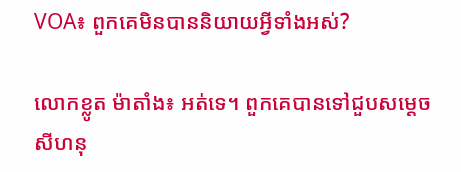VOA៖ ពួកគេមិនបាននិយាយអ្វីទាំងអស់?

លោកខ្លូត ម៉ាតាំង៖ អត់ទេ។ ពួកគេបានទៅជួបសម្តេចសីហនុ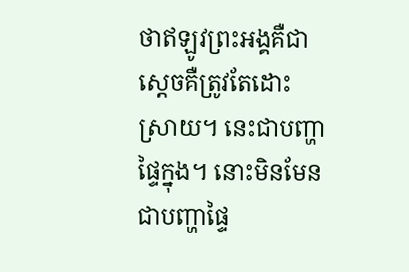ថាឥឡូវព្រះអង្គគឺជាស្តេចគឺត្រូវតែដោះស្រាយ។ នេះជាបញ្ហាផ្ទៃក្នុង។ នោះមិនមែនជាបញ្ហាផ្ទៃ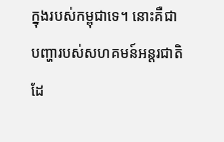ក្នុងរបស់កម្ពុជាទេ។ នោះគឺជាបញ្ហារបស់សហគមន៍អន្តរជាតិដែ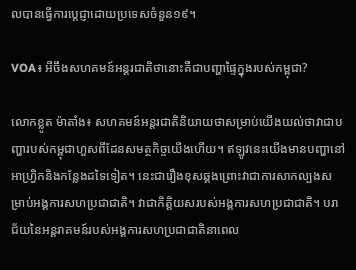លបានធ្វើការប្តេជ្ញាដោយប្រទេសចំនួន១៩។

VOA៖ អីចឹងសហគមន៍អន្តរជាតិថានោះគឺជាបញ្ហាផ្ទៃក្នុងរបស់កម្ពុជា?

លោកខ្លូត ម៉ាតាំង៖ សហគមន៍អន្តរជាតិនិយាយថាសម្រាប់យើងយល់ថាវាជាបញ្ហារបស់កម្ពុជាហួសពីដែនសមត្ថកិច្ចយើងហើយ។ ឥឡូវនេះយើងមានបញ្ហានៅអាហ្វ្រិកនិងកន្លែងដទៃទៀត។ នេះជារឿងខុសឆ្គងព្រោះវាជាការសាកល្បងសម្រាប់អង្គការសហប្រជាជាតិ។ វាជាកិត្តិយសរបស់អង្គការសហប្រជាជាតិ។ បរាជ័យនៃអន្តរាគមន៍របស់អង្គការសហប្រជាជាតិនាពេល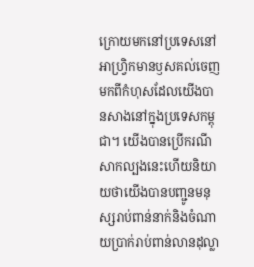ក្រោយមកនៅប្រទេសនៅអាហ្វ្រិកមានឫសគល់ចេញមកពីកំហុសដែលយើងបានសាងនៅក្នុងប្រទេសកម្ពុជា។ យើងបានប្រើករណីសាកល្បងនេះហើយនិយាយថាយើងបានបញ្ជូនមនុស្សរាប់ពាន់នាក់និងចំណាយប្រាក់រាប់ពាន់លានដុល្លា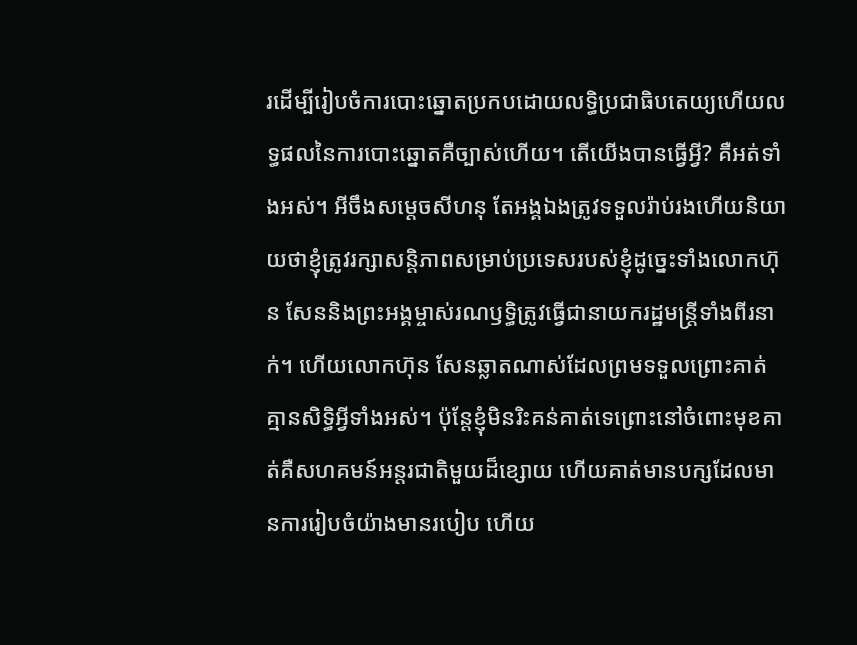រដើម្បីរៀបចំការបោះឆ្នោតប្រកបដោយលទ្ធិប្រជាធិបតេយ្យហើយលទ្ធផលនៃការបោះឆ្នោតគឺច្បាស់ហើយ។ តើយើងបានធ្វើអ្វី? គឺអត់ទាំងអស់។ អីចឹងសម្តេចសីហនុ តែអង្គឯងត្រូវទទួលរ៉ាប់រងហើយនិយាយថាខ្ញុំត្រូវរក្សាសន្តិភាពសម្រាប់ប្រទេសរបស់ខ្ញុំដូច្នេះទាំងលោកហ៊ុន សែននិងព្រះអង្គម្ចាស់រណឫទ្ធិត្រូវធ្វើជានាយករដ្ឋមន្ត្រីទាំងពីរនាក់។ ហើយលោកហ៊ុន សែនឆ្លាតណាស់ដែលព្រមទទួលព្រោះគាត់គ្មានសិទ្ធិអ្វីទាំងអស់។ ប៉ុន្តែខ្ញុំមិនរិះគន់គាត់ទេព្រោះនៅចំពោះមុខគាត់គឺសហគមន៍អន្តរជាតិមួយដ៏ខ្សោយ ហើយគាត់មានបក្សដែលមានការរៀបចំយ៉ាងមានរបៀប ហើយ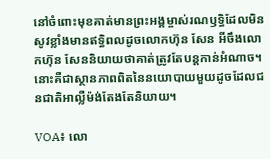នៅចំពោះមុខគាត់មានព្រះអង្គម្ចាស់រណឫទ្ធិដែលមិនសូវខ្លាំងមានឥទ្ធិពលដូចលោកហ៊ុន សែន អីចឹងលោកហ៊ុន សែននិយាយថាគាត់ត្រូវតែបន្តកាន់អំណាច។ នោះគឺជាស្ថានភាពពិតនៃនយោបាយមួយដូចដែលជនជាតិអាល្លឺម៉ង់តែងតែនិយាយ។

VOA៖ លោ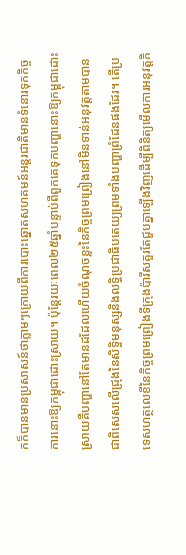កក៏បានមានប្រសាសន៍ថាភ្លាមៗក្រោយពីការបោះឆ្នោតសហគមន៍អន្តរជាតិមានទំនោរទុកកិច្ចការនោះឱ្យកម្ពុជាដោះស្រាយ។ ប៉ុន្តែរយៈពេល២៥ឆ្នាំបន្ទាប់ពីពួកគេទុកបញ្ហានោះឱ្យកម្ពុជាដោះស្រាយគឺបញ្ហានៅតែមានដដែលហើយចំណុចខ្លះនៃកិច្ចព្រមព្រៀងនៅមិនទាន់អនុវត្តតាមបានជាពិសេសលើជ្រុងនៃសិទ្ធិមនុស្សនិងលទ្ធិប្រជាធិបតេយ្យព្រមទាំងបញ្ហាព្រំដែនផងដែរ។ តើប្រទេសហត្ថលេខីនៃកិច្ចព្រមព្រៀងទីក្រុងប៉ារីសគួរតែជួបគ្នាឡើងវិញដើម្បីពិនិត្យមើលការអនុវត្តកិ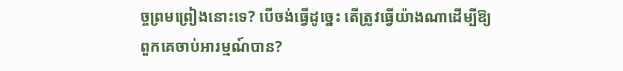ច្ចព្រមព្រៀងនោះទេ? បើចង់ធ្វើដូច្នេះ តើត្រូវធ្វើយ៉ាងណាដើម្បីឱ្យពួកគេចាប់អារម្មណ៍បាន?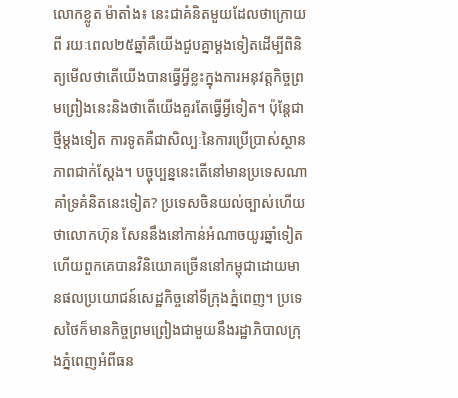លោកខ្លូត ម៉ាតាំង៖ នេះជាគំនិតមួយដែលថាក្រោយពី រយៈពេល២៥ឆ្នាំគឺយើងជួបគ្នាម្តងទៀតដើម្បីពិនិត្យមើលថាតើយើងបានធ្វើអ្វីខ្លះក្នុងការអនុវត្តកិច្ចព្រមព្រៀងនេះនិងថាតើយើងគួរតែធ្វើអ្វីទៀត។ ប៉ុន្តែជាថ្មីម្តងទៀត ការទូតគឺជាសិល្បៈនៃការប្រើប្រាស់ស្ថានភាពជាក់ស្តែង។ បច្ចុប្បន្ននេះតើនៅមានប្រទេសណាគាំទ្រគំនិតនេះទៀត? ប្រទេសចិនយល់ច្បាស់ហើយថាលោកហ៊ុន សែននឹងនៅកាន់អំណាចយូរឆ្នាំទៀតហើយពួកគេបានវិនិយោគច្រើននៅកម្ពុជាដោយមានផលប្រយោជន៍សេដ្ឋកិច្ចនៅទីក្រុងភ្នំពេញ។ ប្រទេសថៃក៏មានកិច្ចព្រមព្រៀងជាមួយនឹងរដ្ឋាភិបាលក្រុងភ្នំពេញអំពីធន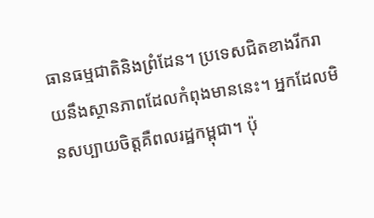ធានធម្មជាតិនិងព្រំដែន។ ប្រទេសជិតខាងរីករាយនឹងស្ថានភាពដែលកំពុងមាននេះ។ អ្នកដែលមិនសប្បាយចិត្តគឺពលរដ្ឋកម្ពុជា។ ប៉ុ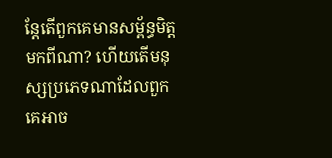ន្តែតើពួកគេមានសម្ព័ន្ធមិត្តមកពីណា? ហើយតើមនុស្សប្រភេទណាដែលពួកគេអាច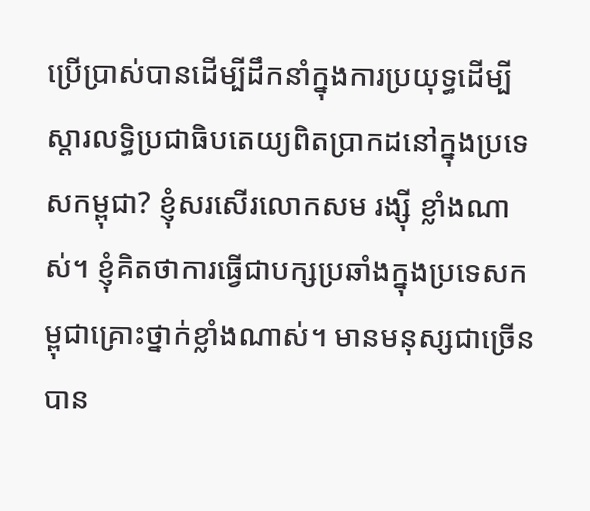ប្រើប្រាស់បានដើម្បីដឹកនាំក្នុងការប្រយុទ្ធដើម្បីស្តារលទ្ធិប្រជាធិបតេយ្យពិតប្រាកដនៅក្នុងប្រទេសកម្ពុជា? ខ្ញុំសរសើរលោកសម រង្ស៊ី ខ្លាំងណាស់។ ខ្ញុំគិតថាការធ្វើជាបក្សប្រឆាំងក្នុងប្រទេសកម្ពុជាគ្រោះថ្នាក់ខ្លាំងណាស់។ មានមនុស្សជាច្រើនបាន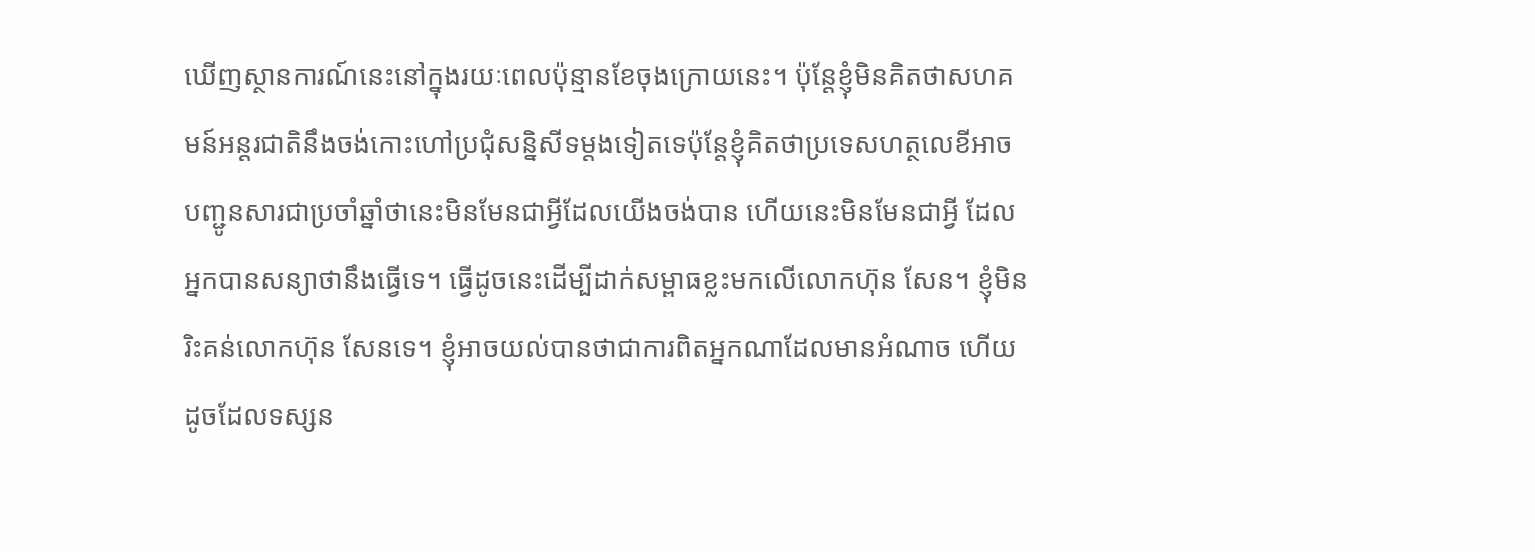ឃើញស្ថានការណ៍នេះនៅក្នុងរយៈពេលប៉ុន្មានខែចុងក្រោយនេះ។ ប៉ុន្តែខ្ញុំមិនគិតថាសហគមន៍អន្តរជាតិនឹងចង់កោះហៅប្រជុំសន្និសីទម្តងទៀតទេប៉ុន្តែខ្ញុំគិតថាប្រទេសហត្ថលេខីអាចបញ្ជូនសារជាប្រចាំឆ្នាំថានេះមិនមែនជាអ្វីដែលយើងចង់បាន ហើយនេះមិនមែនជាអ្វី ដែលអ្នកបានសន្យាថានឹងធ្វើទេ។ ធ្វើដូចនេះដើម្បីដាក់សម្ពាធខ្លះមកលើលោកហ៊ុន សែន។ ខ្ញុំមិនរិះគន់លោកហ៊ុន សែនទេ។ ខ្ញុំអាចយល់បានថាជាការពិតអ្នកណាដែលមានអំណាច ហើយដូចដែលទស្សន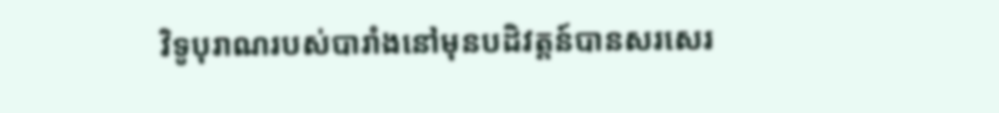វិទូបុរាណរបស់បារាំងនៅមុនបដិវត្តន៍បានសរសេរ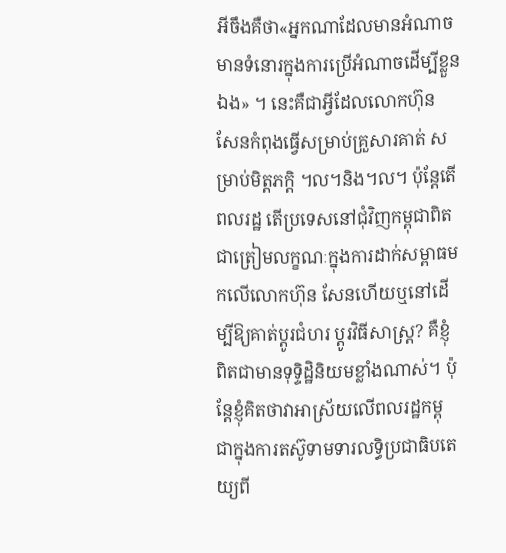អីចឹងគឺថា«អ្នកណាដែលមានអំណាចមានទំនោរក្នុងការប្រើអំណាចដើម្បីខ្លួនឯង‍» ។ នេះគឺជាអ្វីដែលលោកហ៊ុន សែនកំពុងធ្វើសម្រាប់គ្រួសារគាត់ សម្រាប់មិត្តភក្តិ ។ល។និង។ល។ ប៉ុន្តែតើពលរដ្ឋ តើប្រទេសនៅជុំវិញកម្ពុជាពិតជាត្រៀមលក្ខណៈក្នុងការដាក់សម្ពាធមកលើលោកហ៊ុន សែនហើយឬនៅដើម្បីឱ្យគាត់ប្តូរជំហរ ប្តូរវិធីសាស្រ្ត? គឺខ្ញុំពិតជាមានទុទ្ទិដ្ឋិនិយមខ្លាំងណាស់។ ប៉ុន្តែខ្ញុំគិតថាវាអាស្រ័យលើពលរដ្ឋកម្ពុជាក្នុងការតស៊ូទាមទារលទ្ធិប្រជាធិបតេយ្យពី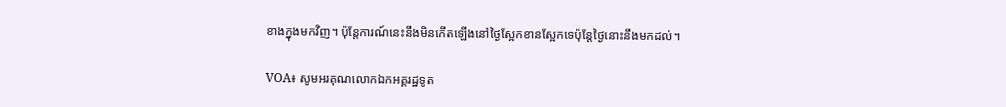ខាងក្នុងមកវិញ។ ប៉ុន្តែការណ៍នេះនឹងមិនកើតឡើងនៅថ្ងៃស្អែកខានស្អែកទេប៉ុន្តែថ្ងៃនោះនឹងមកដល់។

VOA៖ សូមអរគុណលោកឯកអគ្គរដ្ឋទូត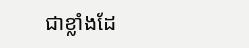ជាខ្លាំងដែ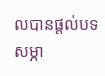លបានផ្តល់បទសម្ភា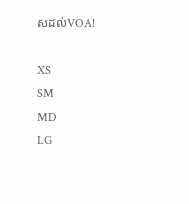សដល់VOA!

XS
SM
MD
LG